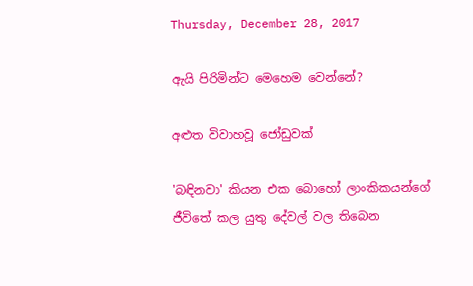Thursday, December 28, 2017

ඇයි පිරිමින්ට මෙහෙම වෙන්නේ?

අළුත විවාහවූ ජෝඩුවක්

'බඳිනවා' කියන එක බොහෝ ලාංකිකයන්ගේ ජීවිතේ කල යුතු දේවල් වල තිබෙන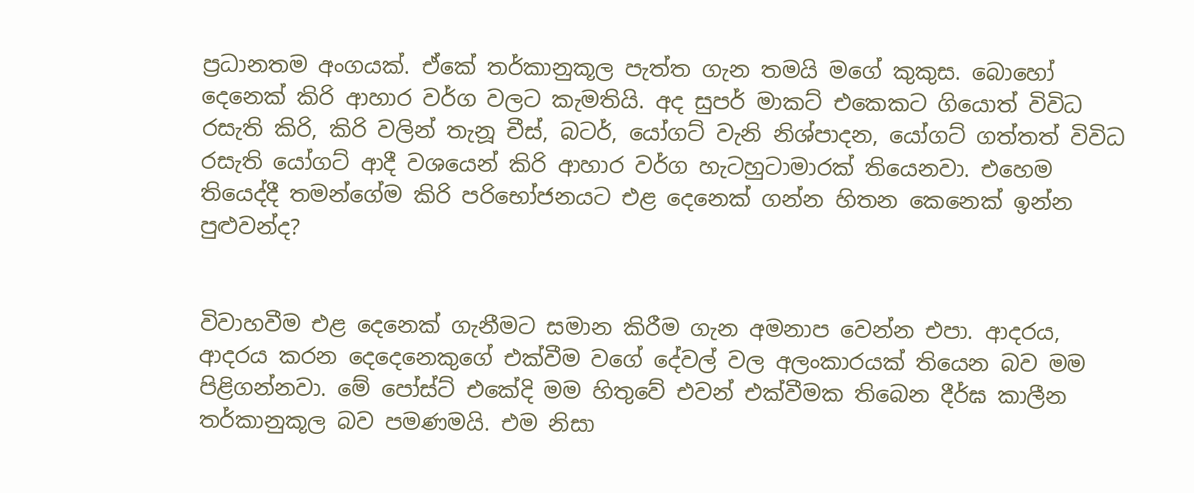ප්‍රධානතම අංගයක්. ඒකේ තර්කානුකූල පැත්ත ගැන තමයි මගේ කුකුස. බොහෝ දෙනෙක් කිරි ආහාර වර්ග වලට කැමතියි. අද සුපර් මාකට් එකෙකට ගියොත් විවිධ රසැති කිරි, කිරි වලින් තැනූ චීස්, බටර්, යෝගට් වැනි නිශ්පාදන, යෝගට් ගත්තත් විවිධ රසැති යෝගට් ආදී වශයෙන් කිරි ආහාර වර්ග හැටහුටාමාරක් තියෙනවා. එහෙම තියෙද්දී තමන්ගේම කිරි පරිභෝජනයට එළ දෙනෙක් ගන්න හිතන කෙනෙක් ඉන්න පුළුවන්ද?


විවාහවීම එළ දෙනෙක් ගැනීමට සමාන කිරීම ගැන අමනාප වෙන්න එපා. ආදරය, ආදරය කරන දෙදෙනෙකුගේ එක්වීම වගේ දේවල් වල අලංකාරයක් තියෙන බව මම පිළිගන්නවා. මේ පෝස්ට් එකේදි මම හිතුවේ එවන් එක්වීමක තිබෙන දීර්ඝ කාලීන තර්කානුකූල බව පමණමයි. එම නිසා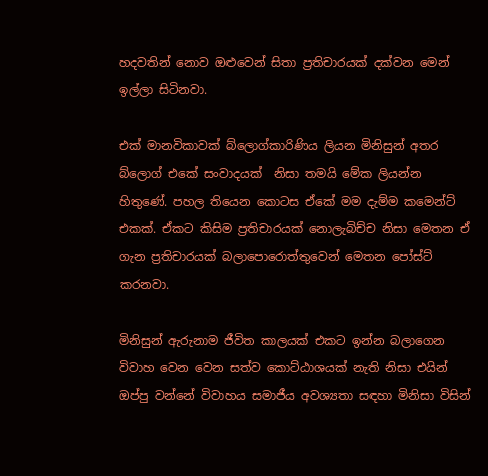හදවතින් නොව ඔළුවෙන් සිතා ප්‍රතිචාරයක් දක්වන මෙන් ඉල්ලා සිටිනවා.

එක් මානවිකාවක් බ්ලොග්කාරිණිය ලියන මිනිසුන් අතර බ්ලොග් එකේ සංවාදයක්  නිසා තමයි මේක ලියන්න හිතුණේ. පහල තියෙන කොටස ඒකේ මම දැම්ම කමෙන්ට් එකක්. ඒකට කිසිම ප්‍රතිචාරයක් නොලැබිච්ච නිසා මෙතන ඒ ගැන ප්‍රතිචාරයක් බලාපොරොත්තුවෙන් මෙතන පෝස්ට් කරනවා.

මිනිසුන් ඇරුනාම ජීවිත කාලයක් එකට ඉන්න බලාගෙන විවාහ වෙන වෙන සත්ව කොට්ඨාශයක් නැති නිසා එයින් ඔප්පු වන්නේ විවාහය සමාජීය අවශ්‍යතා සඳහා මිනිසා විසින්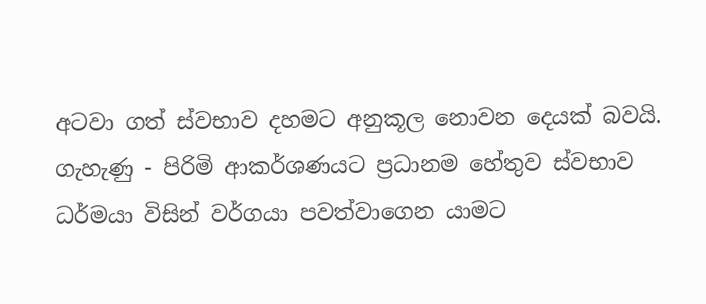අටවා ගත් ස්වභාව දහමට අනුකූල නොවන දෙයක් බවයි. ගැහැණු - පිරිමි ආකර්ශණයට ප්‍රධානම හේතුව ස්වභාව ධර්මයා විසින් වර්ගයා පවත්වාගෙන යාමට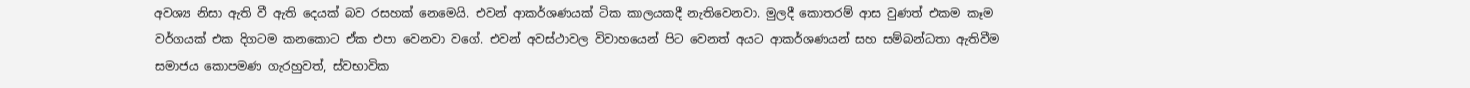අවශ්‍ය නිසා ඇති වී ඇති දෙයක් බව රසහක් නෙමෙයි. එවන් ආකර්ශණයක් ටික කාලයකදී නැතිවෙනවා. මුලදී කොතරම් ආස වුණත් එකම කෑම වර්ගයක් එක දිගටම කනකොට ඒක එපා වෙනවා වගේ. එවන් අවස්ථාවල විවාහයෙන් පිට වෙනත් අයට ආකර්ශණයන් සහ සම්බන්ධතා ඇතිවීම සමාජය කොපමණ ගැරහුවත්, ස්වභාවික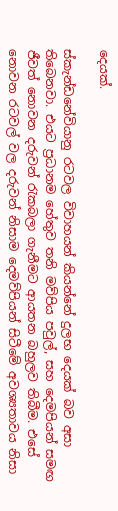දෙයක්.

ස්කැන්ඩනේවියානු රටවල විවාහයන් කියන්නේ දුලභ දෙයක් බව අසා තිබෙනවා. එයට ප්‍රධානම හේතුව තනි මව්පිය පවුල්, සහ දෙමපියන් සමඟ ජීවත් නොවන දරුවන් රැකබලා ගැනීමට ආයතන බහුලව තිබීම. එසේ නොවන රටවල් වල දරුවන් නිසාම දෙමව්පියන් සිටීමේ අවශ්‍යතාවය නිසා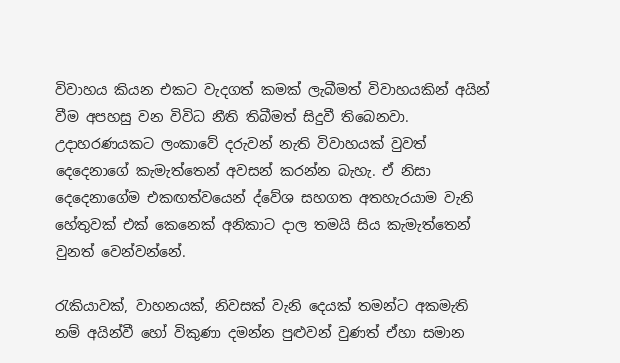විවාහය කියන එකට වැදගත් කමක් ලැබීමත් විවාහයකින් අයින් වීම අපහසු වන විවිධ නීති තිබීමත් සිදුවී තිබෙනවා. උදාහරණයකට ලංකාවේ දරුවන් නැති විවාහයක් වුවත් දෙදෙනාගේ කැමැත්තෙන් අවසන් කරන්න බැහැ. ඒ නිසා දෙදෙනාගේම එකඟත්වයෙන් ද්වේශ සහගත අතහැරයාම වැනි හේතුවක් එක් කෙනෙක් අනිකාට දාල තමයි සිය කැමැත්තෙන් වුනත් වෙන්වන්නේ.

රැකියාවක්, වාහනයක්, නිවසක් වැනි දෙයක් තමන්ට අකමැති නම් අයින්වී හෝ විකුණා දමන්න පුළුවන් වුණත් ඒහා සමාන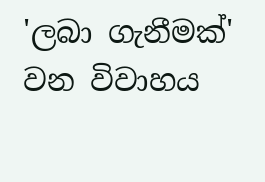'ලබා ගැනීමක්' වන විවාහය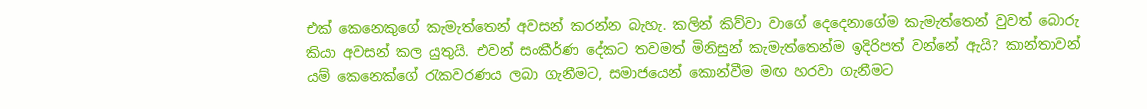එක් කෙනෙකුගේ කැමැත්තෙන් අවසන් කරන්න බැහැ. කලින් කිව්වා වාගේ දෙදෙනාගේම කැමැත්තෙන් වුවත් බොරු කියා අවසන් කල යුතුයි. එවන් සංකීර්ණ දේකට තවමත් මිනිසුන් කැමැත්තෙන්ම ඉදිරිපත් වන්නේ ඇයි? කාන්තාවන් යම් කෙනෙක්ගේ රැකවරණය ලබා ගැනීමට, සමාජයෙන් කොන්වීම මඟ හරවා ගැනීමට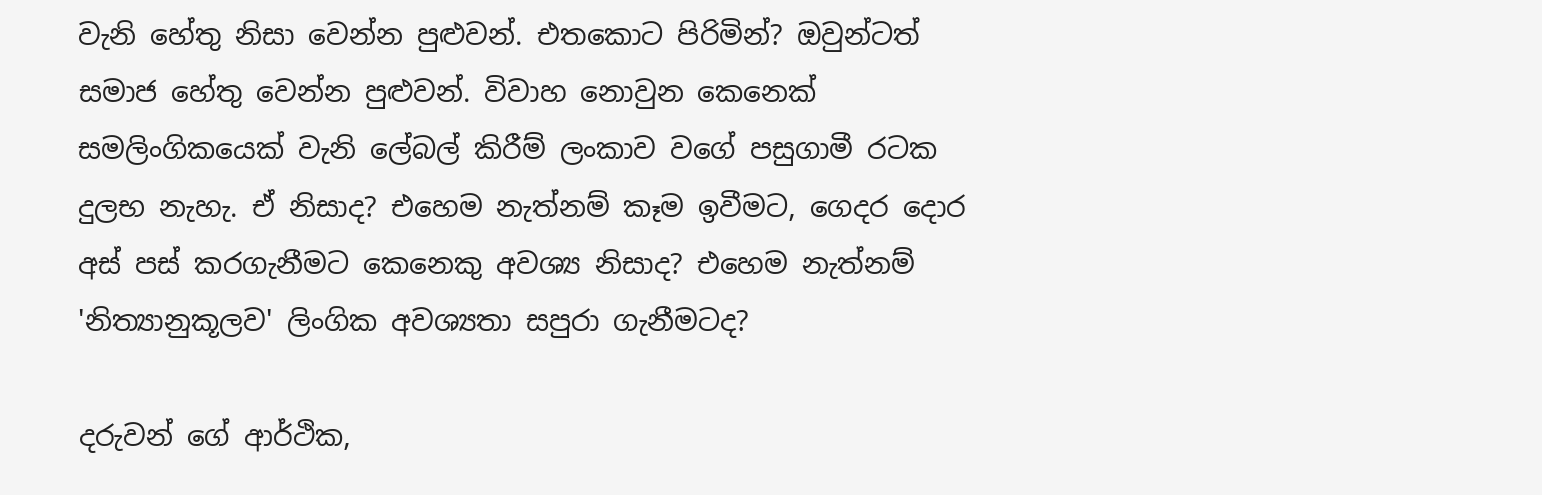වැනි හේතු නිසා වෙන්න පුළුවන්. එතකොට පිරිමින්? ඔවුන්ටත් සමාජ හේතු වෙන්න පුළුවන්. විවාහ නොවුන කෙනෙක් සමලිංගිකයෙක් වැනි ලේබල් කිරීම් ලංකාව වගේ පසුගාමී රටක දුලභ නැහැ. ඒ නිසාද? එහෙම නැත්නම් කෑම ඉවීමට, ගෙදර දොර අස් පස් කරගැනීමට කෙනෙකු අවශ්‍ය නිසාද? එහෙම නැත්නම් 'නිත්‍යානුකූලව' ලිංගික අවශ්‍යතා සපුරා ගැනීමටද?

දරුවන් ගේ ආර්ථික,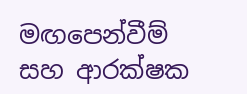මඟපෙන්වීම් සහ ආරක්ෂක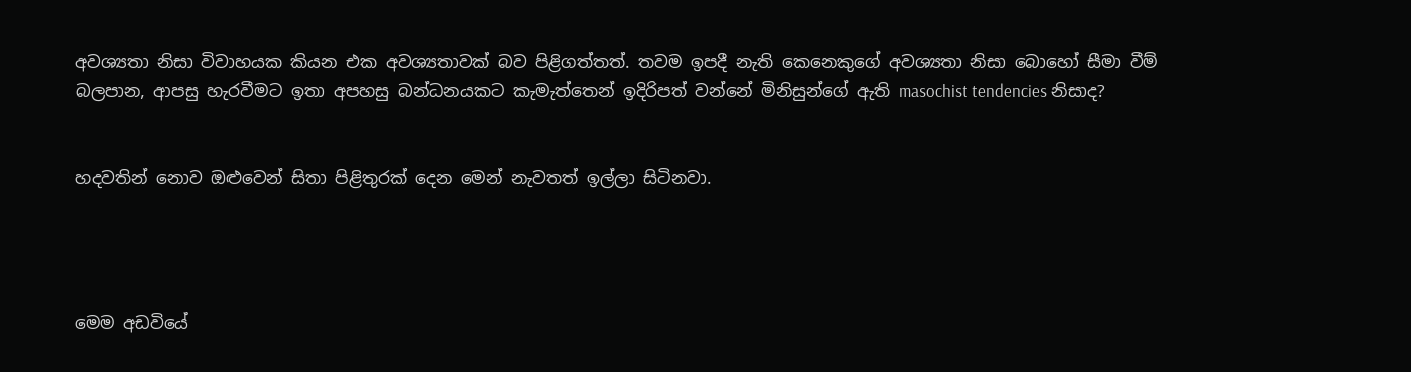අවශ්‍යතා නිසා විවාහයක කියන එක අවශ්‍යතාවක් බව පිළිගත්තත්. තවම ඉපදී නැති කෙනෙකුගේ අවශ්‍යතා නිසා බොහෝ සීමා වීම් බලපාන, ආපසු හැරවීමට ඉතා අපහසු බන්ධනයකට කැමැත්තෙන් ඉදිරිපත් වන්නේ මිනිසුන්ගේ ඇති masochist tendencies නිසාද?


හදවතින් නොව ඔළුවෙන් සිතා පිළිතුරක් දෙන මෙන් නැවතත් ඉල්ලා සිටිනවා.




මෙම අඩවියේ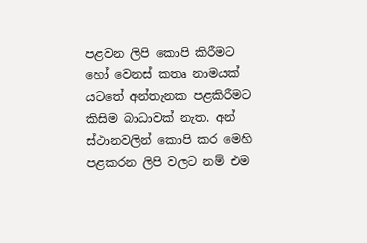පළවන ලිපි කොපි කිරීමට හෝ වෙනස් කතෘ නාමයක් යටතේ අන්තැනක පළකිරීමට කිසිම බාධාවක් නැත. අන් ස්ථානවලින් කොපි කර මෙහි පළකරන ලිපි වලට නම් එම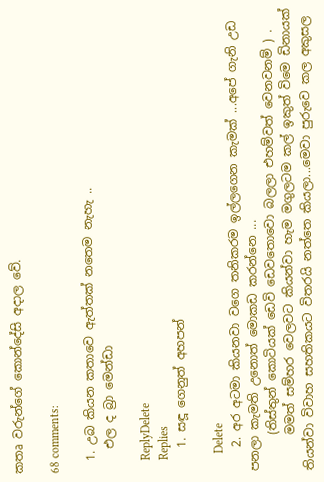කතෘ වරුන්ගේ කොන්දේසි අදාල වේ.

68 comments:

  1. උබ කියන කතාවෙ ඇත්තක් නතෙම නැහැ ..
    එල ද බ්‍රා මෙන්ඩා

    ReplyDelete
    Replies
    1. සඳූ ගෙනුත් අහපන්

      Delete
    2. අර අටමා කියනවා වගෙ තනිකරම ඉල්ලගෙන කැමක් ...අපේ ගැනි උඩ පනලා කැමති උනොත් මොකඩ කරන්නෙ ...
      (තිස්තුන් කොටියක් ඩෙවි ඩෙවතොවො බලලා එහම්වත් වෙනවනම් ) .
      මමත් සම්හර වෙලවට කියන්වා හැම මගුලටම කල් ඉකුත් විමෙ ඩිනායක් තියන්වා විවාහ සහතිකයට විතරයි නත්තෙ කියලා...මෙවා පුරුවෙ කල අකුසල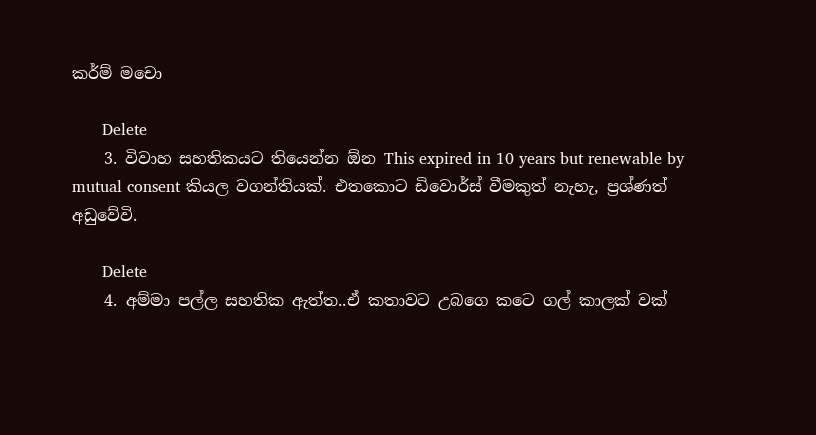කර්ම් මචො

      Delete
    3. විවාහ සහතිකයට තියෙන්න ඕන This expired in 10 years but renewable by mutual consent කියල වගන්තියක්. එතකොට ඩිවොර්ස් වීමකුත් නැහැ, ප්‍රශ්ණත් අඩුවේවි.

      Delete
    4. අම්මා පල්ල සහතික ඇත්ත..ඒ කතාවට උබගෙ කටෙ ගල් කාලක් වක්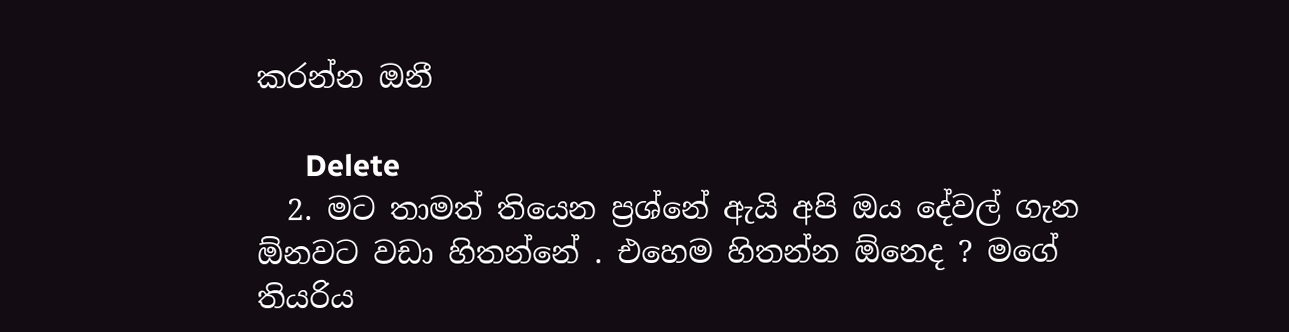කරන්න ඔනී

      Delete
  2. මට තාමත් තියෙන ප්‍රශ්නේ ඇයි අපි ඔය දේවල් ගැන ඕනවට වඩා හිතන්නේ . එහෙම හිතන්න ඕනෙද ? මගේ තියරිය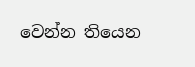වෙන්න තියෙන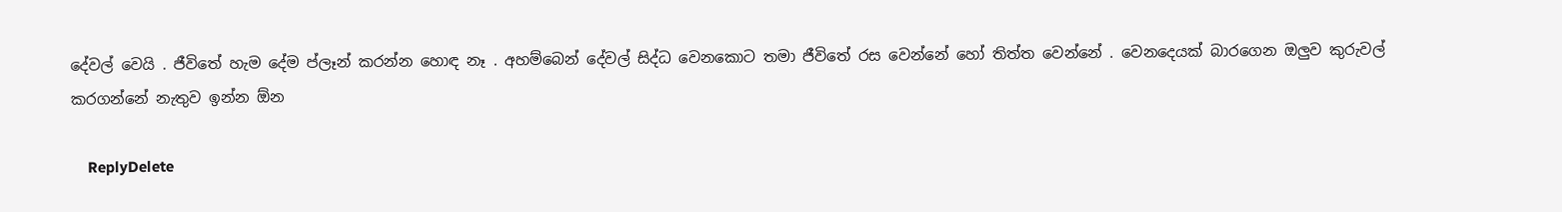දේවල් වෙයි . ජීවිතේ හැම දේම ප්ලෑන් කරන්න හොඳ නෑ . අහම්බෙන් දේවල් සිද්ධ වෙනකොට තමා ජීවිතේ රස වෙන්නේ හෝ තිත්ත වෙන්නේ . වෙනදෙයක් බාරගෙන ඔලුව කුරුවල් කරගන්නේ නැතුව ඉන්න ඕන

    ReplyDelete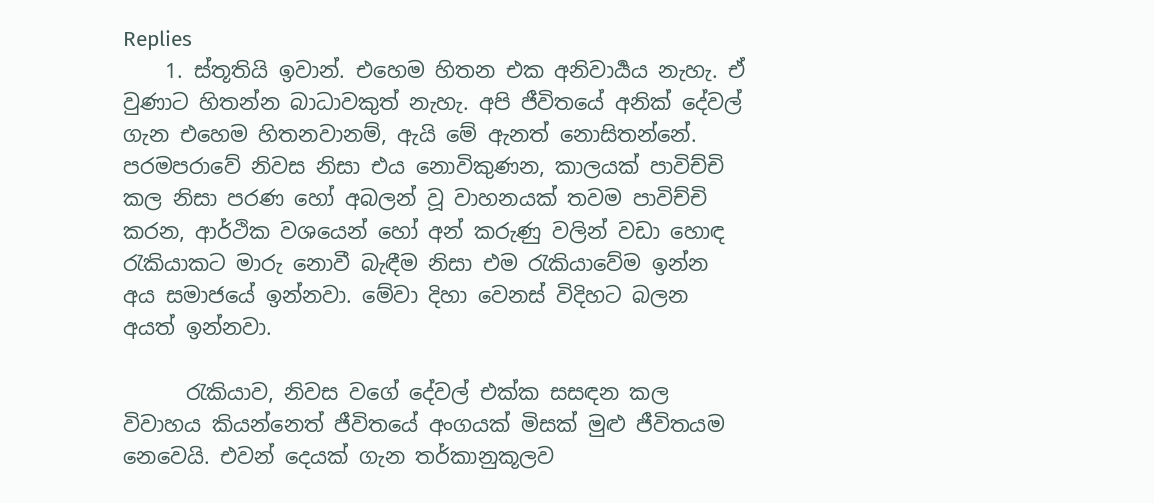Replies
    1. ස්තූතියි ඉවාන්. එහෙම හිතන එක අනිවාර්‍යය නැහැ. ඒ වුණාට හිතන්න බාධාවකුත් නැහැ. අපි ජීවිතයේ අනික් දේවල් ගැන එහෙම හිතනවානම්, ඇයි මේ ඇනත් නොසිතන්නේ. පරමපරාවේ නිවස නිසා එය නොවිකුණන, කාලයක් පාවිච්චි කල නිසා පරණ හෝ අබලන් වූ වාහනයක් තවම පාවිච්චි කරන, ආර්ථික වශයෙන් හෝ අන් කරුණු වලින් වඩා හොඳ රැකියාකට මාරු නොවී බැඳීම නිසා එම රැකියාවේම ඉන්න අය සමාජයේ ඉන්නවා. මේවා දිහා වෙනස් විදිහට බලන අයත් ඉන්නවා.

      රැකියාව, නිවස වගේ දේවල් එක්ක සසඳන කල විවාහය කියන්නෙත් ජීවිතයේ අංගයක් මිසක් මුළු ජීවිතයම නෙවෙයි. එවන් දෙයක් ගැන තර්කානුකූලව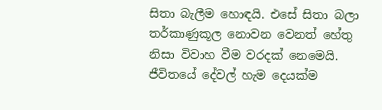සිතා බැලීම හොඳයි. එසේ සිතා බලා තර්කාණුකූල නොවන වෙනත් හේතු නිසා විවාහ වීම වරදක් නෙමෙයි. ජීවිතයේ දේවල් හැම දෙයක්ම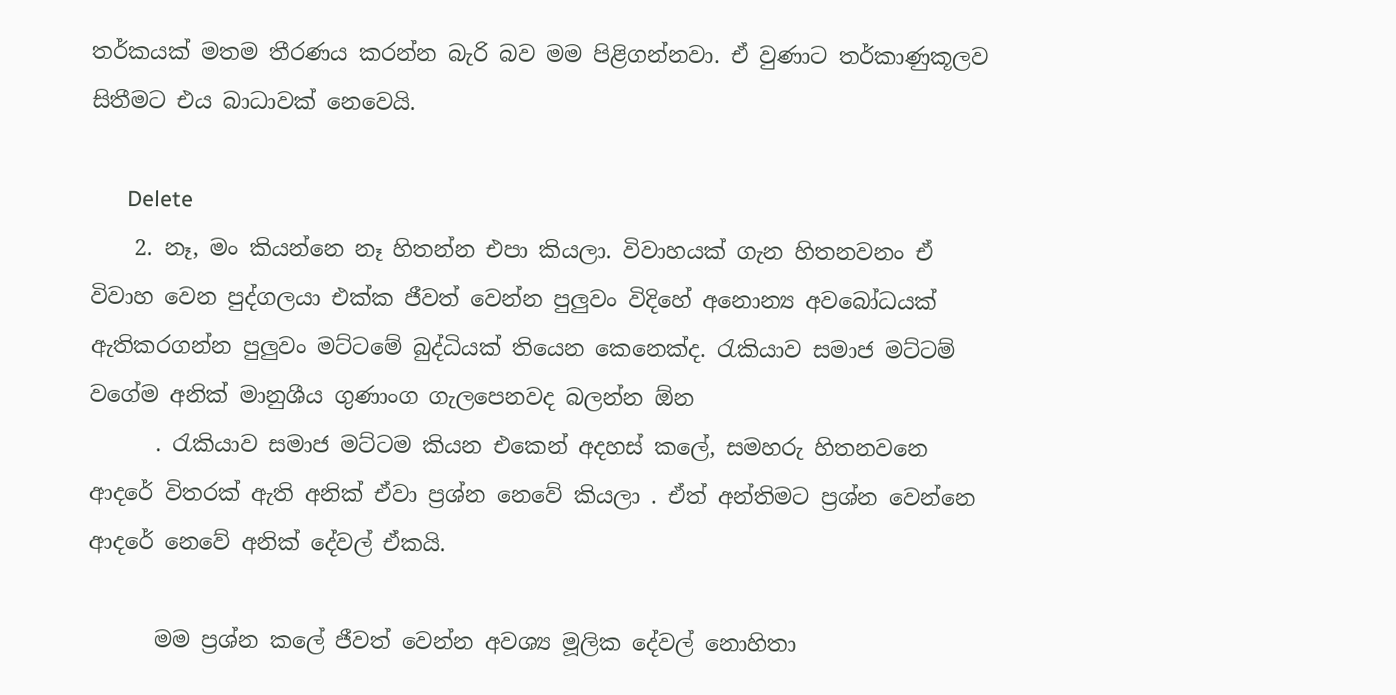තර්කයක් මතම තීරණය කරන්න බැරි බව මම පිළිගන්නවා. ඒ වුණාට තර්කාණුකූලව සිතීමට එය බාධාවක් නෙවෙයි.

      Delete
    2. නෑ, මං කියන්නෙ නෑ හිතන්න එපා කියලා. විවාහයක් ගැන හිතනවනං ඒ විවාහ වෙන පුද්ගලයා එක්ක ජීවත් වෙන්න පුලුවං විදිහේ අනොන්‍ය අවබෝධයක් ඇතිකරගන්න පුලුවං මට්ටමේ බුද්ධියක් තියෙන කෙනෙක්ද. රැකියාව සමාජ මට්ටම් වගේම අනික් මානුශීය ගුණාංග ගැලපෙනවද බලන්න ඕන
      . රැකියාව සමාජ මට්ටම කියන එකෙන් අදහස් කලේ, සමහරු හිතනවනෙ ආදරේ විතරක් ඇති අනික් ඒවා ප්‍රශ්න නෙවේ කියලා . ඒත් අන්තිමට ප්‍රශ්න වෙන්නෙ ආදරේ නෙවේ අනික් දේවල් ඒකයි.

      මම ප්‍රශ්න කලේ ජීවත් වෙන්න අවශ්‍ය මූලික දේවල් නොහිතා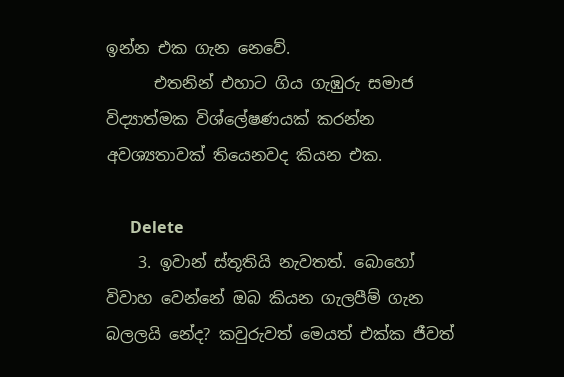ඉන්න එක ගැන නෙවේ.
      එතනින් එහාට ගිය ගැඹුරු සමාජ විද්‍යාත්මක විශ්ලේෂණයක් කරන්න අවශ්‍යතාවක් තියෙනවද කියන එක.

      Delete
    3. ඉවාන් ස්තූතියි නැවතත්. බොහෝ විවාහ වෙන්නේ ඔබ කියන ගැලපීම් ගැන බලලයි නේද? කවුරුවත් මෙයත් එක්ක ජීවත්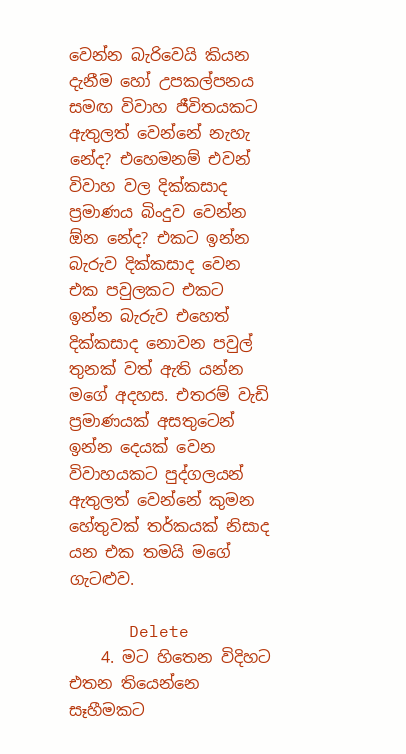වෙන්න බැරිවෙයි කියන දැනීම හෝ උපකල්පනය සමඟ විවාහ ජීවිතයකට ඇතුලත් වෙන්නේ නැහැ නේද? එහෙමනම් එවන් විවාහ වල දික්කසාද ප්‍රමාණය බිංදුව වෙන්න ඕන නේද? එකට ඉන්න බැරුව දික්කසාද වෙන එක පවුලකට එකට ඉන්න බැරුව එහෙත් දික්කසාද නොවන පවුල් තුනක් වත් ඇති යන්න මගේ අදහස. එතරම් වැඩි ප්‍රමාණයක් අසතුටෙන් ඉන්න දෙයක් වෙන විවාහයකට පුද්ගලයන් ඇතුලත් වෙන්නේ කුමන හේතුවක් තර්කයක් නිසාද යන එක තමයි මගේ ගැටළුව.

      Delete
    4. මට හිතෙන විදිහට එතන තියෙන්නෙ සෑහීමකට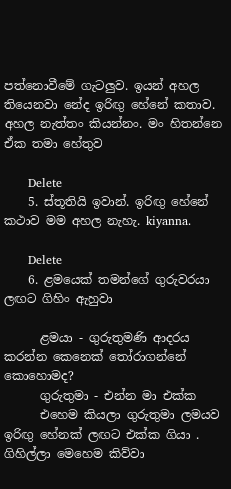පත්නොවීමේ ගැටලුව. ඉයන් අහල තියෙනවා නේද ඉරිඟු හේනේ කතාව. අහල නැත්තං කියන්නං. මං හිතන්නෙ ඒක තමා හේතුව

      Delete
    5. ස්තූතියි ඉවාන්. ඉරිඟු හේනේ කථාව මම අහල නැහැ. kiyanna.

      Delete
    6. ළමයෙක් තමන්ගේ ගුරුවරයා ලඟට ගිහිං ඇහුවා

      ළමයා - ගුරුතුමණි ආදරය කරන්න කෙනෙක් තෝරාගන්නේ කොහොමද?
      ගුරුතුමා - එන්න මා එක්ක
      එහෙම කියලා ගුරුතුමා ලමයව ඉරිඟු හේනක් ලඟට එක්ක ගියා . ගිහිල්ලා මෙහෙම කිව්වා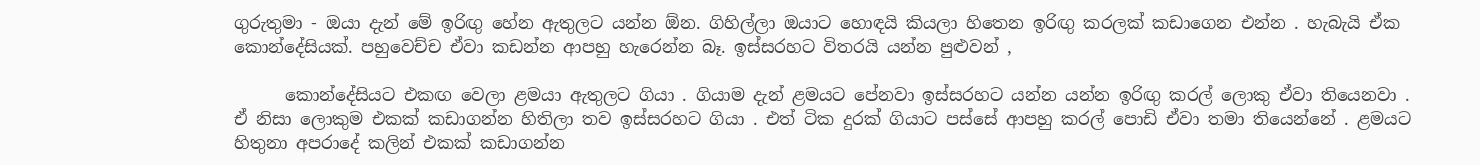ගුරුතුමා - ඔයා දැන් මේ ඉරිඟු හේන ඇතුලට යන්න ඕන. ගිහිල්ලා ඔයාට හොඳයි කියලා හිතෙන ඉරිඟු කරලක් කඩාගෙන එන්න . හැබැයි ඒක කොන්දේසියක්. පහුවෙච්ච ඒවා කඩන්න ආපහු හැරෙන්න බෑ. ඉස්සරහට විතරයි යන්න පුළුවන් ,

      කොන්දේසියට එකඟ වෙලා ළමයා ඇතුලට ගියා . ගියාම දැන් ළමයට පේනවා ඉස්සරහට යන්න යන්න ඉරිඟු කරල් ලොකු ඒවා තියෙනවා . ඒ නිසා ලොකුම එකක් කඩාගන්න හිතිලා තව ඉස්සරහට ගියා . එත් ටික දුරක් ගියාට පස්සේ ආපහු කරල් පොඩි ඒවා තමා තියෙන්නේ . ළමයට හිතුනා අපරාදේ කලින් එකක් කඩාගන්න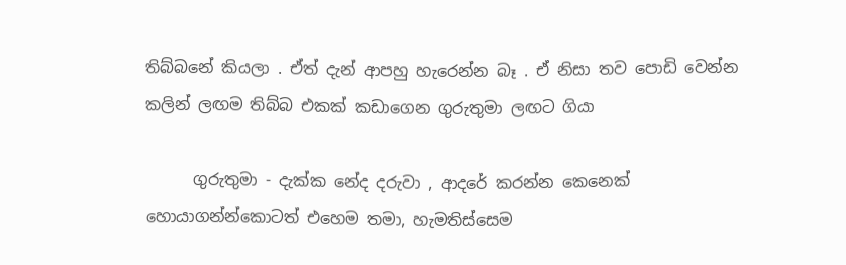තිබ්බනේ කියලා . ඒත් දැන් ආපහු හැරෙන්න බෑ . ඒ නිසා තව පොඩි වෙන්න කලින් ලඟම තිබ්බ එකක් කඩාගෙන ගුරුතුමා ලඟට ගියා

      ගුරුතුමා - දැක්ක නේද දරුවා , ආදරේ කරන්න කෙනෙක් හොයාගන්න්කොටත් එහෙම තමා, හැමතිස්සෙම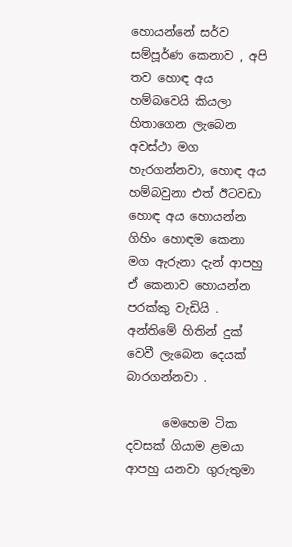හොයන්නේ සර්ව සම්පූර්ණ කෙනාව , අපි තව හොඳ අය හම්බවෙයි කියලා හිතාගෙන ලැබෙන අවස්ථා මග හැරගන්නවා, හොඳ අය හම්බවුනා එත් ඊටවඩා හොඳ අය හොයන්න ගිහිං හොඳම කෙනා මග ඇරුනා දැන් ආපහු ඒ කෙනාව හොයන්න පරක්කු වැඩියි . අන්තිමේ හිතින් දුක් වෙවී ලැබෙන දෙයක් බාරගන්නවා .

      මෙහෙම ටික දවසක් ගියාම ළමයා ආපහු යනවා ගුරුතුමා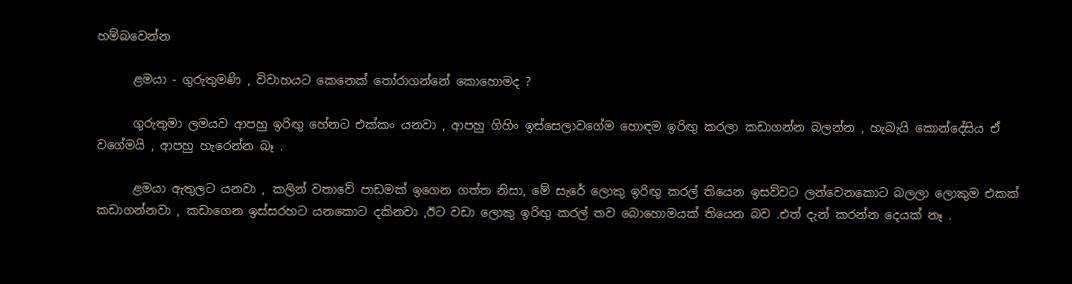හම්බවෙන්න

      ළමයා - ගුරුතුමණි , විවාහයට කෙනෙක් තෝරාගන්නේ කොහොමද ?

      ගුරුතුමා ලමයව ආපහු ඉරිඟු හේනට එක්කං යනවා , ආපහු ගිහිං ඉස්සෙලාවගේම හොඳම ඉරිඟු කරලා කඩාගන්න බලන්න , හැබැයි කොන්දේසිය ඒ වගේමයි , ආපහු හැරෙන්න බෑ .

      ළමයා ඇතුලට යනවා , කලින් වතාවේ පාඩමක් ඉගෙන ගත්ත නිසා, මේ සැරේ ලොකු ඉරිඟු කරල් තියෙන ඉසව්වට ලන්වෙනකොට බලලා ලොකුම එකක් කඩාගන්නවා , කඩාගෙන ඉස්සරහට යනකොට දකිනවා ,ඊට වඩා ලොකු ඉරිඟු කරල් තව බොහොමයක් තියෙන බව .එත් දැන් කරන්න දෙයක් නෑ .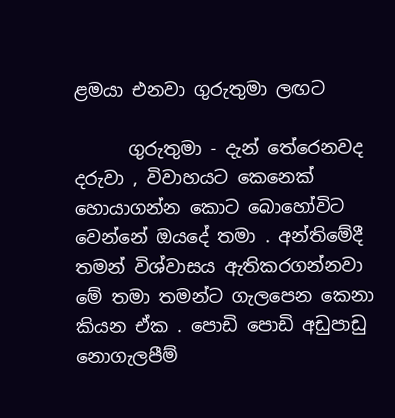ළමයා එනවා ගුරුතුමා ලඟට

      ගුරුතුමා - දැන් තේරෙනවද දරුවා , විවාහයට කෙනෙක් හොයාගන්න කොට බොහෝවිට වෙන්නේ ඔයදේ තමා . අන්තිමේදී තමන් විශ්වාසය ඇතිකරගන්නවා මේ තමා තමන්ට ගැලපෙන කෙනා කියන ඒක . පොඩි පොඩි අඩුපාඩු නොගැලපීම්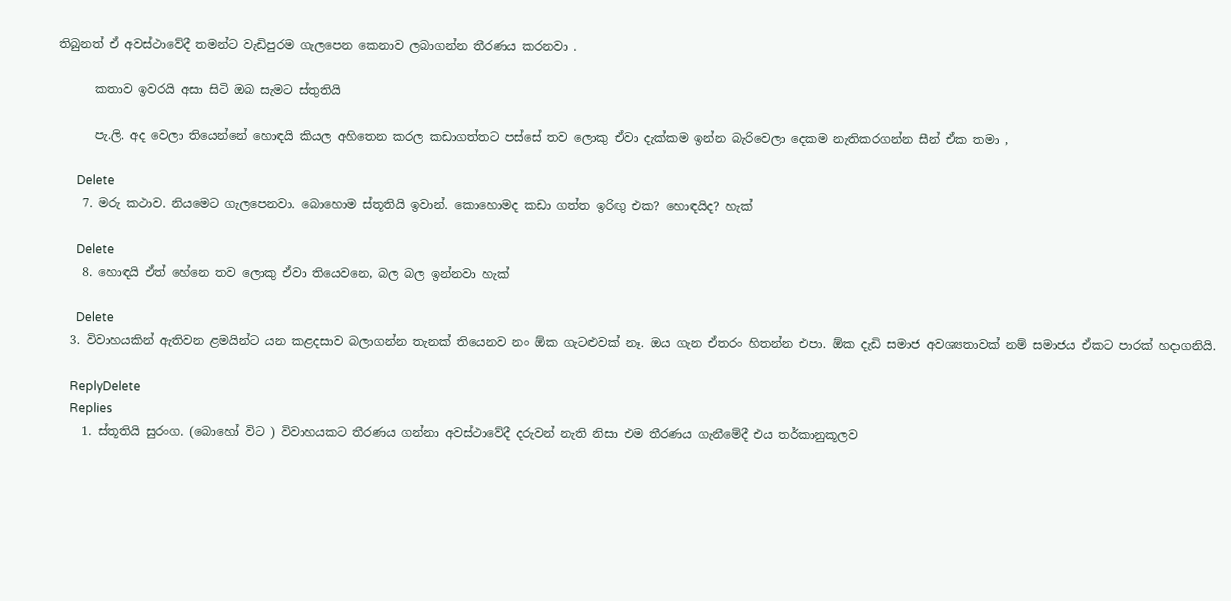තිබුනත් ඒ අවස්ථාවේදී තමන්ට වැඩිපුරම ගැලපෙන කෙනාව ලබාගන්න තීරණය කරනවා .

      කතාව ඉවරයි අසා සිටි ඔබ සැමට ස්තුතියි

      පැ.ලි. අද වෙලා තියෙන්නේ හොඳයි කියල අහිතෙන කරල කඩාගත්තට පස්සේ තව ලොකු ඒවා දැක්කම ඉන්න බැරිවෙලා දෙකම නැතිකරගන්න සීන් ඒක තමා ,

      Delete
    7. මරු කථාව. නියමෙට ගැලපෙනවා. බොහොම ස්තූතියි ඉවාන්. කොහොමද කඩා ගත්ත ඉරිඟු එක? හොඳයිද? හැක්

      Delete
    8. හොඳයි ඒත් හේනෙ තව ලොකු ඒවා තියෙවනෙ, බල බල ඉන්නවා හැක්

      Delete
  3. විවාහයකින් ඇතිවන ළමයින්ට යන කළදසාව බලාගන්න තැනක් තියෙනව නං ඕක ගැටළුවක් නෑ. ඔය ගැන ඒතරං හිතන්න එපා. ඕක දැඩි සමාජ අවශ්‍යතාවක් නම් සමාජය ඒකට පාරක් හදාගනියි.

    ReplyDelete
    Replies
    1. ස්තූතියි සුරංග. (බොහෝ විට ) විවාහයකට තීරණය ගන්නා අවස්ථාවේදී දරුවන් නැති නිසා එම තීරණය ගැනීමේදී එය තර්කානුකූලව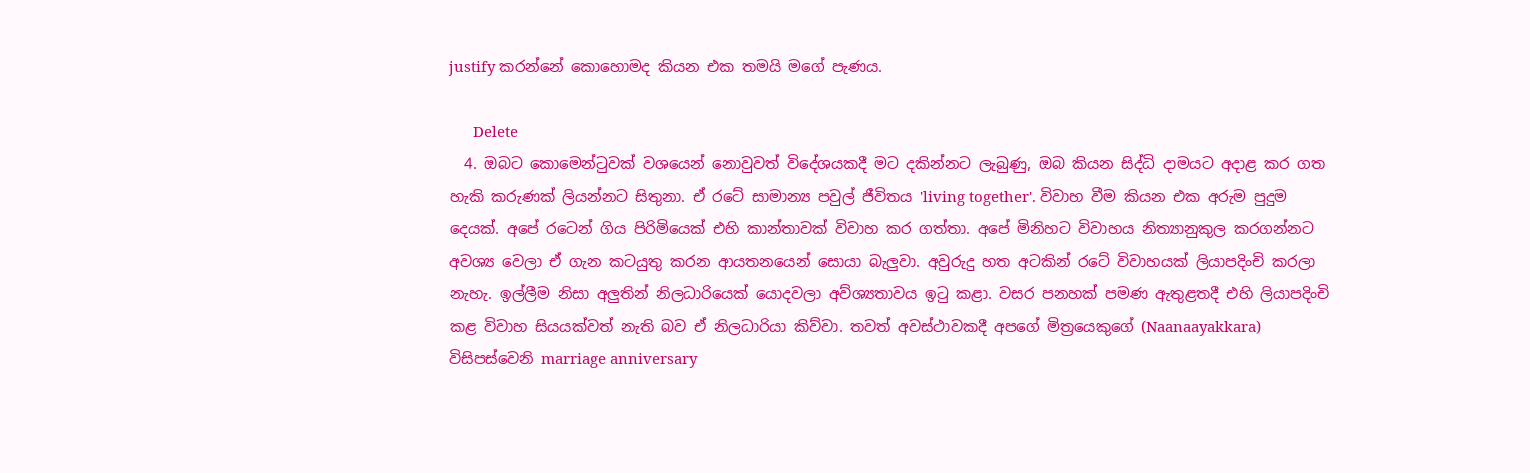justify කරන්නේ කොහොමද කියන එක තමයි මගේ පැණය.

      Delete
  4. ඔබට‍ කොමෙන්ටුවක් වශයෙන් නොවුවත් විදේශයකදී මට දකින්නට ලැබුණු, ඔබ කියන සිද්ධි දාමයට අදාළ කර ගත හැකි කරුණක් ලියන්නට සිතුනා. ඒ රටේ සාමාන්‍ය පවුල් ජීවිතය 'living together'. විවාහ වීම කියන එක අරුම පුදුම දෙයක්. අපේ රටෙන් ගිය පිරිමියෙක් එහි කාන්තාවක් විවාහ කර ගත්තා. අපේ මිනිහට විවාහය නිත්‍යානුකුල කරගන්නට අවශ්‍ය වෙලා ඒ ගැන කටයුතු කරන ආයතනයෙන් සොයා බැලුවා. අවුරුදු හත අටකින් රටේ විවාහයක් ලියාපදිංචි කරලා නැහැ. ඉල්ලීම නිසා අලුතින් නිලධාරියෙක් යොදවලා අව්ශ්‍යතාවය ඉටු කළා. වසර පනහක් පමණ ඇතුළතදී එහි ලියාපදිංචි කළ විවාහ සියයක්වත් නැති බව ඒ නිලධාරියා කිව්වා. තවත් අවස්ථාවකදී අපගේ මිත්‍රයෙකුගේ (Naanaayakkara) විසිපස්වෙනි marriage anniversary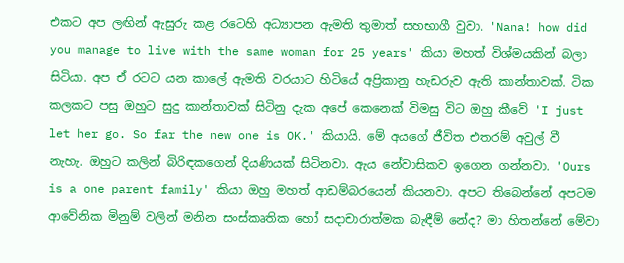එකට අප ලඟින් ඇසුරු කළ රටෙහි අධ්‍යාපන ඇමති තුමාත් සහභාගී වුවා. 'Nana! how did you manage to live with the same woman for 25 years' කියා මහත් විශ්මයකින් බලා සිටියා. අප ඒ රටට යන කාලේ ඇමති වරයාට හිටියේ අප්‍රිකානු හැඩරුව ඇති කාන්තාවක්. ටික කලකට පසු ඔහුට සුදු කාන්තාවක් සිටිනු දැක අපේ කෙනෙක් විමසු විට ඔහු කීවේ 'I just let her go. So far the new one is OK.' කියායි. මේ අයගේ ජීවිත එතරම් අවුල් වී නැහැ. ඔහුට කලින් බිරිඳකගෙන් දියණියක් සිටිනවා. ඇය නේවාසිකව ඉගෙන ගන්නවා. 'Ours is a one parent family' කියා ඔහු මහත් ආඩම්බරයෙන් කියනවා. අපට තිබෙන්නේ අපටම ආවේනික මිනුම් වලින් මනින සංස්කෘතික හෝ සදාචාරාත්මක බැඳීම් නේද? මා හිතන්නේ මේවා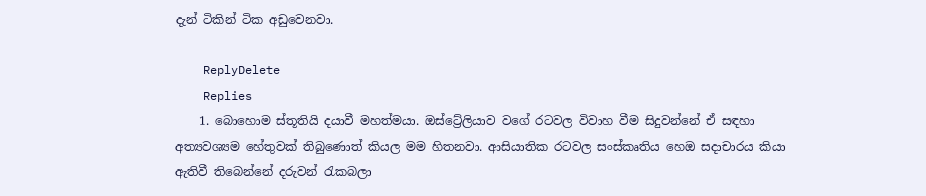දැන් ටිකින් ටික අඩුවෙනවා.

    ReplyDelete
    Replies
    1. බොහොම ස්තූතියි දයාවී මහත්මයා. ඔස්ට්‍රේලියාව වගේ රටවල විවාහ වීම සිදුවන්නේ ඒ සඳහා අත්‍යවශ්‍යම හේතුවක් තිබුණොත් කියල මම හිතනවා. ආසියාතික රටවල සංස්කෘතිය හෙඔ සදාචාරය කියා ඇතිවී තිබෙන්නේ දරුවන් රැකබලා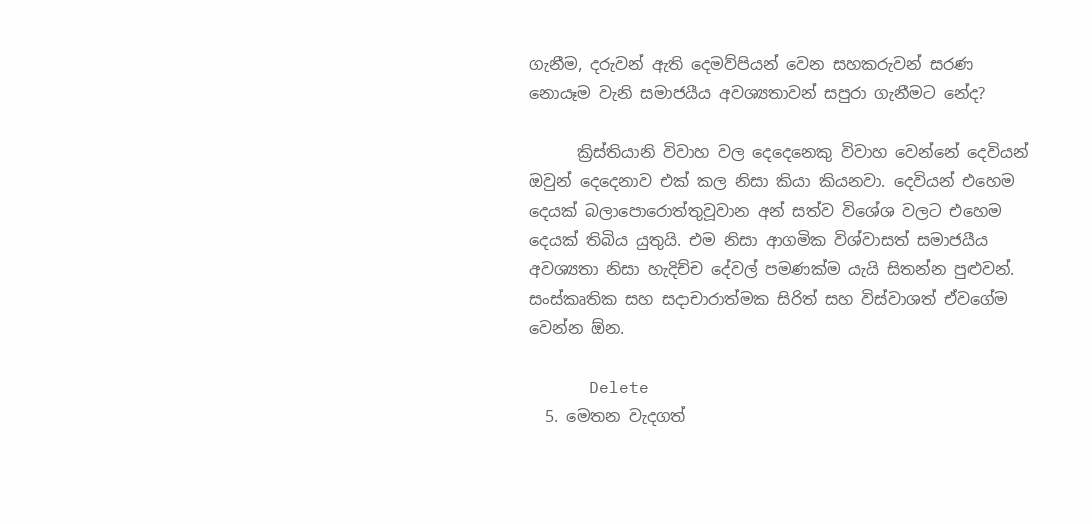ගැනීම, දරුවන් ඇති දෙමව්පියන් වෙන සහකරුවන් සරණ නොයෑම වැනි සමාජයීය අවශ්‍යතාවන් සපුරා ගැනීමට නේද?

      ක්‍රිස්තියානි විවාහ වල දෙදෙනෙකු විවාහ වෙන්නේ දෙවියන් ඔවුන් දෙදෙනාව එක් කල නිසා කියා කියනවා. දෙවියන් එහෙම දෙයක් බලාපොරොත්තුවූවාන අන් සත්ව විශේශ වලට එහෙම දෙයක් තිබිය යුතුයි. එම නිසා ආගමික විශ්වාසත් සමාජයීය අවශ්‍යතා නිසා හැදිච්ච දේවල් පමණක්ම යැයි සිතන්න පුළුවන්. සංස්කෘතික සහ සදාචාරාත්මක සිරිත් සහ විස්වාශත් ඒවගේම වෙන්න ඕන.

      Delete
  5. මෙතන වැදගත්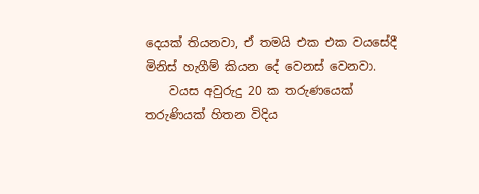දෙයක් තියනවා, ඒ තමයි එක එක වයසේදී මිනිස් හැගීම් කියන දේ වෙනස් වෙනවා.
    වයස අවුරුදු 20 ක තරුණයෙක් තරුණියක් හිතන විදිය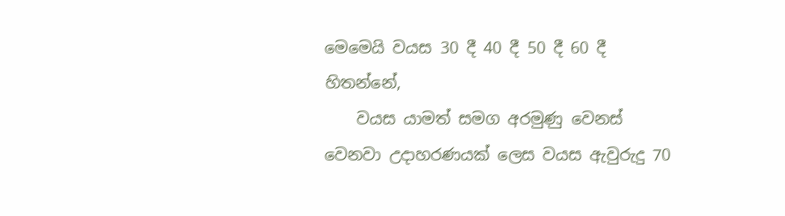මෙමෙයි වයස 30 දී 40 දී 50 දී 60 දී හිතන්නේ,
    වයස යාමත් සමග අරමුණු වෙනස් වෙනවා උදාහරණයක් ලෙස වයස ඇවුරුදු 70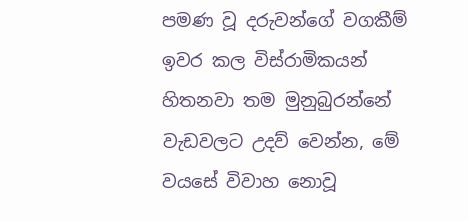පමණ වූ දරුවන්ගේ වගකීම් ඉවර කල විස්රාමිකයන් හිතනවා තම මුනුබුරන්නේ වැඩවලට උදව් වෙන්න, මේ වයසේ විවාහ නොවූ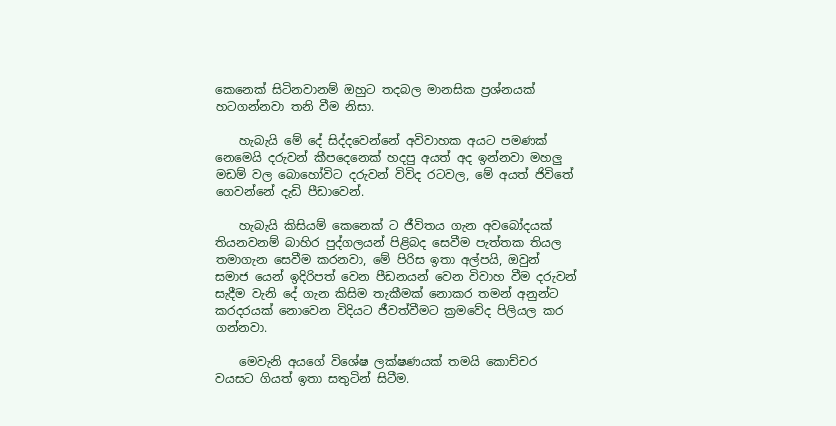කෙනෙක් සිටිනවානම් ඔහුට තදබල මානසික ප්‍රශ්නයක් හටගන්නවා තනි වීම නිසා.

    හැබැයි මේ දේ සිද්දවෙන්නේ අවිවාහක අයට පමණක් නෙමෙයි දරුවන් කීපදෙනෙක් හදපු අයත් අද ඉන්නවා මහලු මඩම් වල බොහෝවිට දරුවන් විවිද රටවල, මේ අයත් ජිවිතේ ගෙවන්නේ දැඩි පීඩාවෙන්.

    හැබැයි කිසියම් කෙනෙක් ට ජීවිතය ගැන අවබෝදයක් තියනවනම් බාහිර පුද්ගලයන් පිළිබද සෙවීම පැත්තක තියල තමාගැන සෙවීම කරනවා, මේ පිරිස ඉතා අල්පයි, ඔවුන් සමාජ යෙන් ඉදිරිපත් වෙන පීඩනයන් වෙන විවාහ වීම දරුවන් සැදීම වැනි දේ ගැන කිසිම තැකීමක් නොකර තමන් අනුන්ට කරදරයක් නොවෙන විදියට ජීවත්වීමට ක්‍රමවේද පිලියල කර ගන්නවා.

    මෙවැනි අයගේ විශේෂ ලක්ෂණයක් තමයි කොච්චර වයසට ගියත් ඉතා සතුටින් සිටීම.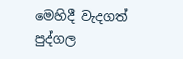මෙහිදී වැදගත් පුද්ගල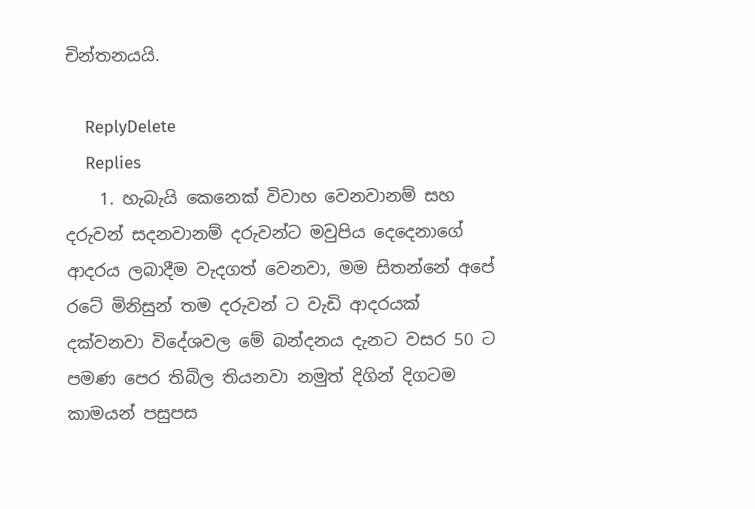චින්තනයයි.

    ReplyDelete
    Replies
    1. හැබැයි කෙනෙක් විවාහ වෙනවානම් සහ දරුවන් සදනවානම් දරුවන්ට මවුපිය දෙදෙනාගේ ආදරය ලබාදීම වැදගත් වෙනවා, මම සිතන්නේ අපේ රටේ මිනිසුන් තම දරුවන් ට වැඩි ආදරයක් දක්වනවා විදේශවල මේ බන්දනය දැනට වසර 50 ට පමණ පෙර තිබිල තියනවා නමුත් දිගින් දිගටම කාමයන් පසුපස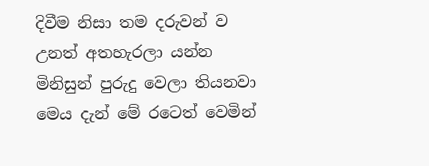දිවීම නිසා තම දරුවන් ව උනත් අතහැරලා යන්න මිනිසුන් පුරුදු වෙලා තියනවා මෙය දැන් මේ රටෙත් වෙමින්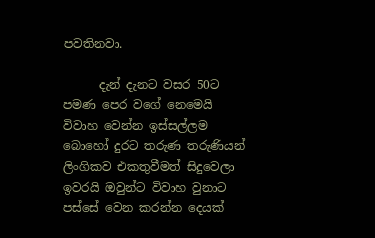පවතිනවා.

      දැන් දැනට වසර 50ට පමණ පෙර වගේ නෙමෙයි විවාහ වෙන්න ඉස්සල්ලම බොහෝ දුරට තරුණ තරුණියන් ලිංගිකව එකතුවීමත් සිදුවෙලා ඉවරයි ඔවුන්ට විවාහ වුනාට පස්සේ වෙන කරන්න දෙයක්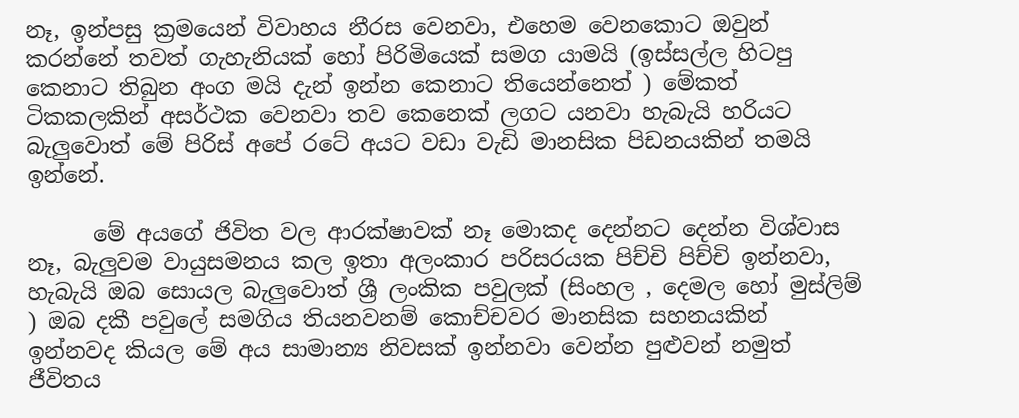නෑ, ඉන්පසු ක්‍රමයෙන් විවාහය නීරස වෙනවා, එහෙම වෙනකොට ඔවුන් කරන්නේ තවත් ගැහැනියක් හෝ පිරිමියෙක් සමග යාමයි (ඉස්සල්ල හිටපු කෙනාට තිබුන අංග මයි දැන් ඉන්න කෙනාට තියෙන්නෙත් ) මේකත් ටිකකලකින් අසර්ථක වෙනවා තව කෙනෙක් ලගට යනවා හැබැයි හරියට බැලුවොත් මේ පිරිස් අපේ රටේ අයට වඩා වැඩි මානසික පිඩනයකින් තමයි ඉන්නේ.

      මේ අයගේ ජිවිත වල ආරක්ෂාවක් නෑ මොකද දෙන්නට දෙන්න විශ්වාස නෑ, බැලුවම වායුසමනය කල ඉතා අලංකාර පරිසරයක පිච්චි පිච්චි ඉන්නවා, හැබැයි ඔබ සොයල බැලුවොත් ශ්‍රී ලංකික පවුලක් (සිංහල , දෙමල හෝ මුස්ලිම් ) ඔබ දකී පවුලේ සමගිය තියනවනම් කොච්චවර මානසික සහනයකින් ඉන්නවද කියල මේ අය සාමාන්‍ය නිවසක් ඉන්නවා වෙන්න පුළුවන් නමුත් ජීවිතය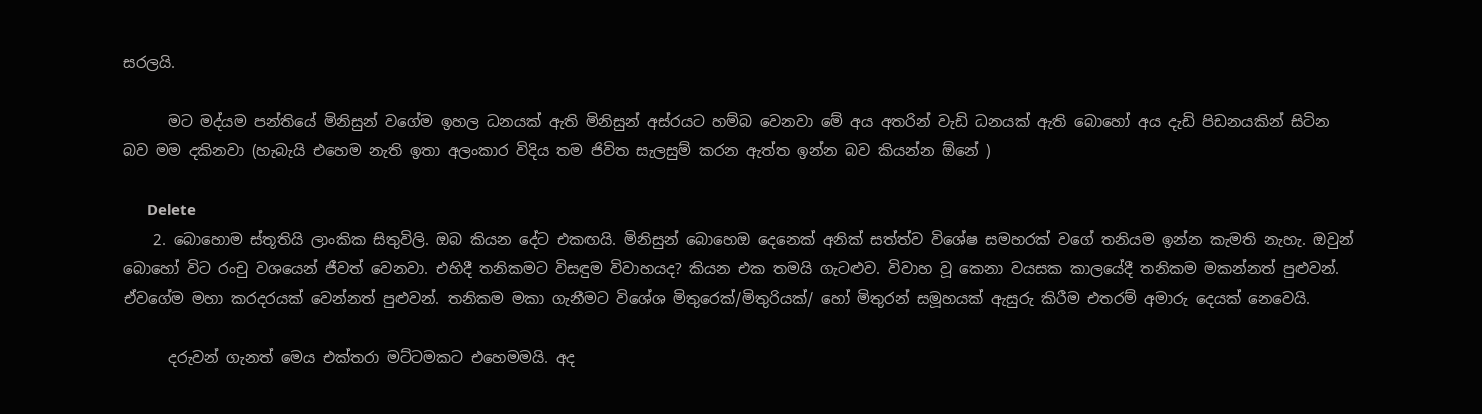සරලයි.

      මට මද්යම පන්තියේ මිනිසුන් වගේම ඉහල ධනයක් ඇති මිනිසුන් අස්රයට හම්බ වෙනවා මේ අය අතරින් වැඩි ධනයක් ඇති බොහෝ අය දැඩි පිඩනයකින් සිටින බව මම දකිනවා (හැබැයි එහෙම නැති ඉතා අලංකාර විදිය තම ජිවිත සැලසුම් කරන ඇත්ත ඉන්න බව කියන්න ඕනේ )

      Delete
    2. බොහොම ස්තූතියි ලාංකික සිතුවිලි. ඔබ කියන දේට එකඟයි. මිනිසුන් බොහෙඔ දෙනෙක් අනික් සත්ත්ව විශේෂ සමහරක් වගේ තනියම ඉන්න කැමති නැහැ. ඔවුන් බොහෝ විට රංචු වශයෙන් ජීවත් වෙනවා. එහිදී තනිකමට විසඳුම විවාහයද? කියන එක තමයි ගැටළුව. විවාහ වූ කෙනා වයසක කාලයේදී තනිකම මකන්නත් පුළුවන්. ඒවගේම මහා කරදරයක් වෙන්නත් පුළුවන්. තනිකම මකා ගැනීමට විශේශ මිතුරෙක්/මිතුරියක්/ හෝ මිතුරන් සමූහයක් ඇසුරු කිරීම එතරම් අමාරු දෙයක් නෙවෙයි.

      දරුවන් ගැනත් මෙය එක්තරා මට්ටමකට එහෙමමයි. අද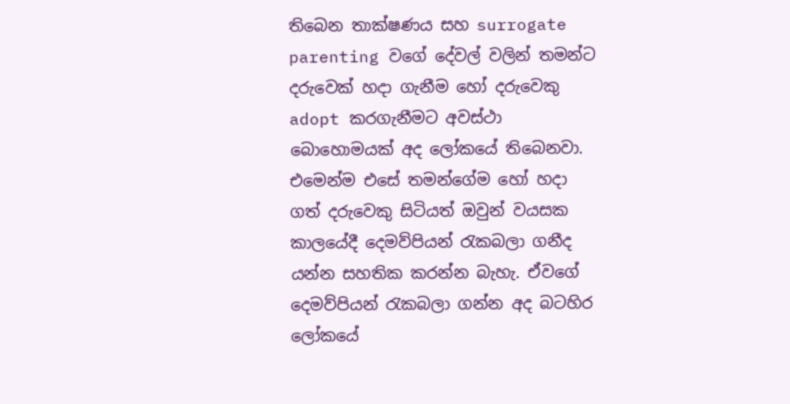තිබෙන තාක්ෂණය සහ surrogate parenting වගේ දේවල් වලින් තමන්ට දරුවෙක් හදා ගැනීම හෝ දරුවෙකු adopt කරගැනීමට අවස්ථා බොහොමයක් අද ලෝකයේ තිබෙනවා. එමෙන්ම එසේ තමන්ගේම හෝ හදා ගත් දරුවෙකු සිටියත් ඔවුන් වයසක කාලයේදී දෙමව්පියන් රැකබලා ගනීද යන්න සහතික කරන්න බැහැ. ඒවගේ දෙමව්පියන් රැකබලා ගන්න අද බටහිර ලෝකයේ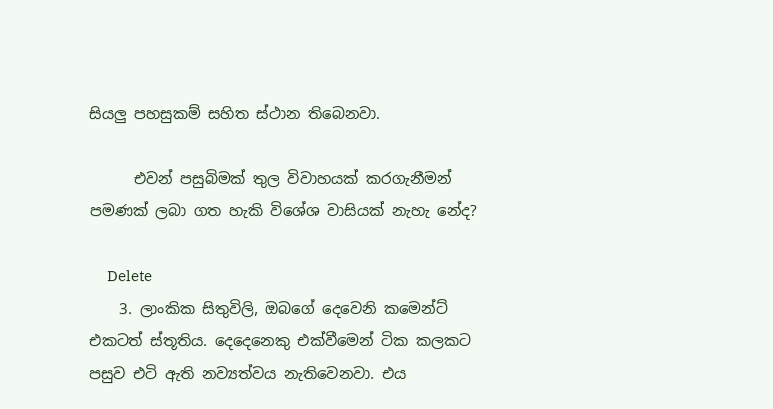සියලු පහසුකම් සහිත ස්ථාන තිබෙනවා.

      එවන් පසුබිමක් තුල විවාහයක් කරගැනීමන් පමණක් ලබා ගත හැකි විශේශ වාසියක් නැහැ නේද?

      Delete
    3. ලාංකික සිතුවිලි, ඔබගේ දෙවෙනි කමෙන්ට් එකටත් ස්තූතිය. දෙදෙනෙකු එක්වීමෙන් ටික කලකට පසුව එටි ඇති නව්‍යත්වය නැතිවෙනවා. එය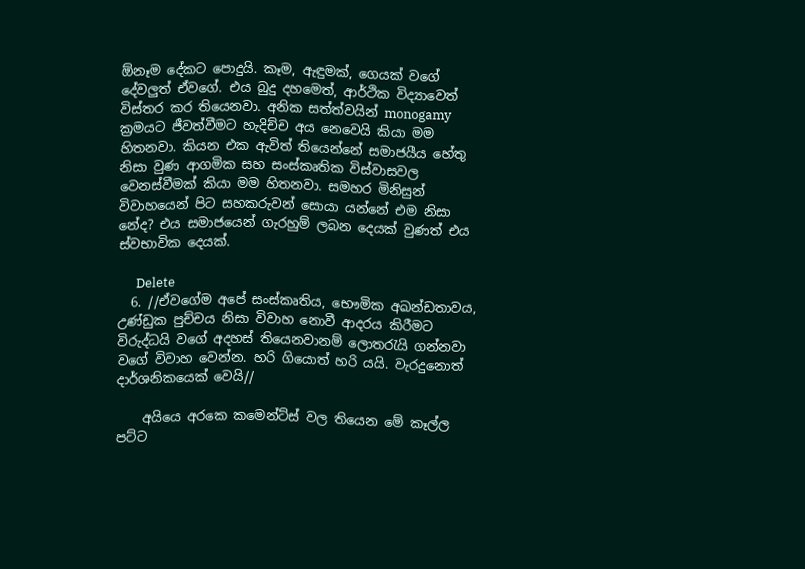ඕනෑම දේකට පොදුයි. කෑම, ඇඳුමක්, ගෙයක් වගේ දේවලුත් ඒවගේ. එය බුදු දහමෙත්, ආර්ථික විද්‍යාවෙත් විස්තර කර තියෙනවා. අනික සත්ත්වයින් monogamy ක්‍රමයට ජීවත්වීමට හැදිච්ච අය නෙවෙයි කියා මම හිතනවා. කියන එක ඇවිත් තියෙන්නේ සමාජයීය හේතු නිසා වුණ ආගමික සහ සංස්කෘතික විස්වාසවල වෙනස්වීමක් කියා මම හිතනවා. සමහර මිනිසුන් විවාහයෙන් පිට සහකරුවන් සොයා යන්නේ එම නිසා නේද? එය සමාජයෙන් ගැරහුම් ලබන දෙයක් වුණත් එය ස්වභාවික දෙයක්.

      Delete
  6. //ඒවගේම අපේ සංස්කෘතිය, භෞමික අඛන්ඩතාවය, උණ්ඩුක පුච්චය නිසා විවාහ නොවී ආදරය කිරීමට විරුද්ධයි වගේ අදහස් තියෙනවානම් ලොතරැයි ගන්නවා වගේ විවාහ වෙන්න. හරි ගියොත් හරි යයි. වැරදුනොත් දාර්ශනිකයෙක් වෙයි//

    අයියෙ අරකෙ කමෙන්ට්ස් වල තියෙන මේ කෑල්ල පට්ට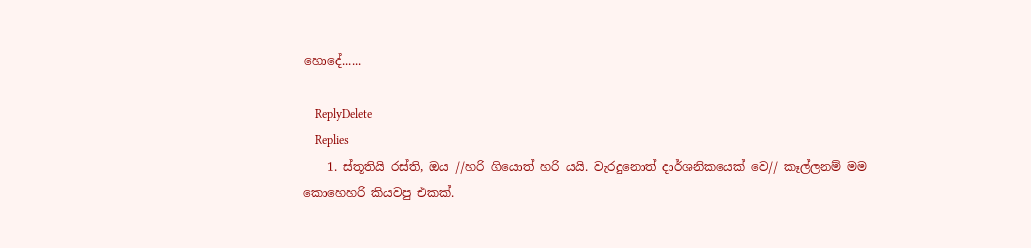හොදේ......

    ReplyDelete
    Replies
    1. ස්තූතියි රස්ති, ඔය //හරි ගියොත් හරි යයි. වැරදුනොත් දාර්ශනිකයෙක් වෙ// කෑල්ලනම් මම කොහෙහරි කියවපු එකක්.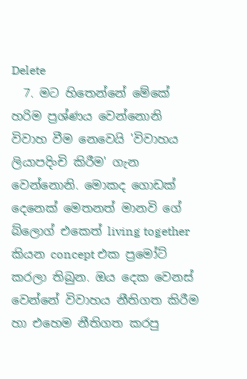Delete
  7. මට හිතෙන්නේ මේකේ හරිම ප්‍රශ්ණය වෙන්නොනි විවාහ වීම නෙවෙයි 'විවාහය ලියාපදිංචි කිරීම' ගැන වෙන්නොනි. මොකද ගොඩක් දෙනෙක් මෙතනත් මානවි ගේ බ්ලොග් එකෙත් living together කියන concept එක ප්‍රමෝට් කරලා තිබුන. ඔය දෙක වෙනස් වෙන්නේ විවාහය නීතිගත කිරීම හා එහෙම නීතිගත කරපු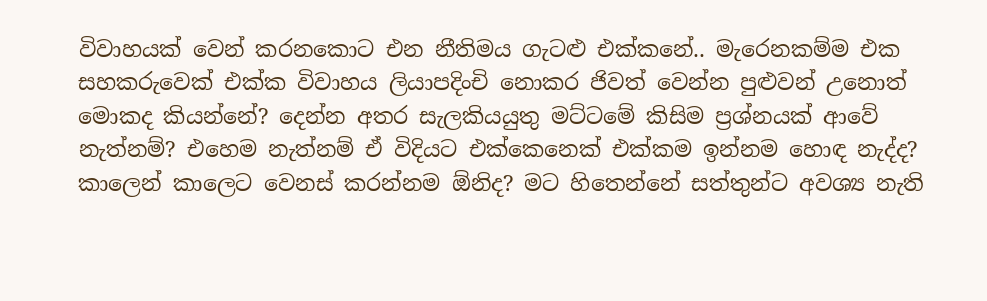විවාහයක් වෙන් කරනකොට එන නීතිමය ගැටළු එක්කනේ.. මැරෙනකම්ම එක සහකරුවෙක් එක්ක විවාහය ලියාපදිංචි නොකර ජිවත් වෙන්න පුළුවන් උනොත් මොකද කියන්නේ? දෙන්න අතර සැලකියයුතු මට්ටමේ කිසිම ප්‍රශ්නයක් ආවේ නැත්නම්? එහෙම නැත්නම් ඒ විදියට එක්කෙනෙක් එක්කම ඉන්නම හොඳ නැද්ද? කාලෙන් කාලෙට වෙනස් කරන්නම ඕනිද? මට හිතෙන්නේ සත්තුන්ට අවශ්‍ය නැති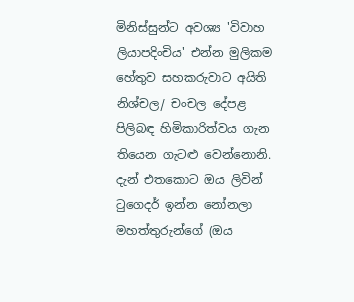මිනිස්සුන්ට අවශ්‍ය 'විවාහ ලියාපදිංචිය' එන්න මුලිකම හේතුව සහකරුවාට අයිති නිශ්චල/ චංචල දේපළ පිලිබඳ හිමිකාරිත්වය ගැන තියෙන ගැටළු වෙන්නොනි. දැන් එතකොට ඔය ලිවින් ටුගෙදර් ඉන්න නෝනලා මහත්තුරුන්ගේ (ඔය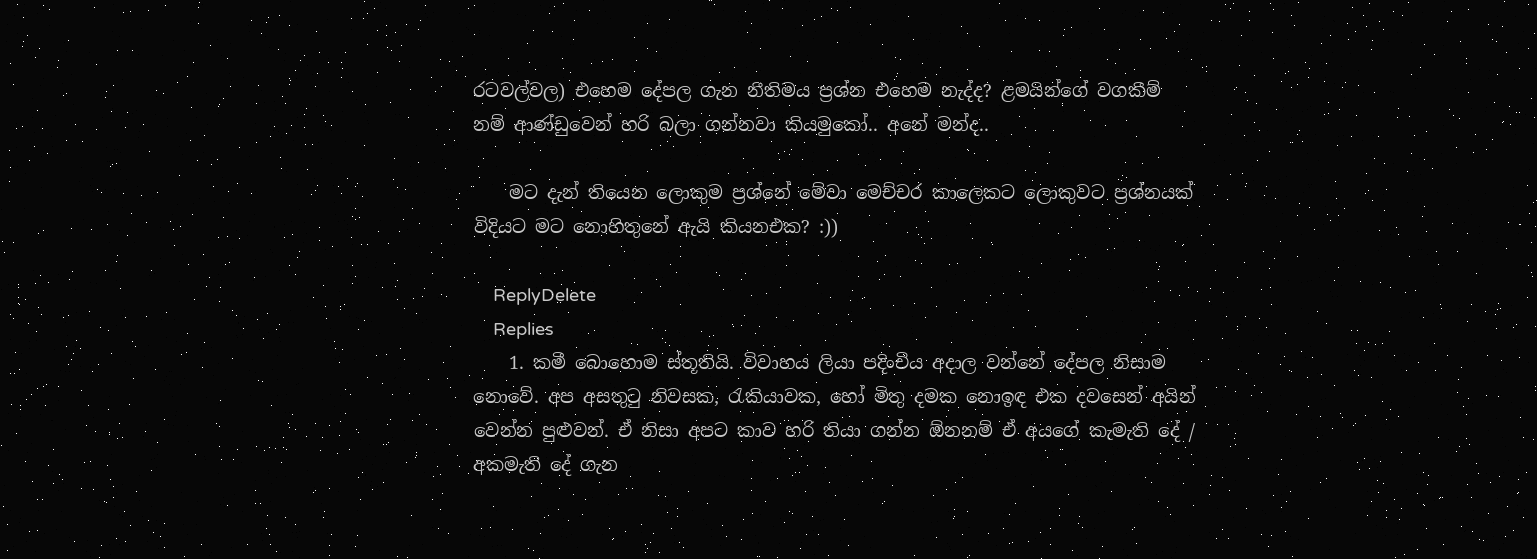රටවල්වල) එහෙම දේපල ගැන නීතිමය ප්‍රශ්න එහෙම නැද්ද? ළමයින්ගේ වගකීම් නම් ආණ්ඩුවෙන් හරි බලා ගන්නවා කියමුකෝ.. අනේ මන්ද..

    මට දැන් තියෙන ලොකුම ප්‍රශ්නේ මේවා මෙච්චර කාලෙකට ලොකුවට ප්‍රශ්නයක් විදියට මට නොහිතුනේ ඇයි කියනඑක? :))

    ReplyDelete
    Replies
    1. කමී බොහොම ස්තූතියි. විවාහය ලියා පදිංචිය අදාල වන්නේ දේපල නිසාම නොවේ. අප අසතුටු නිවසක, රැකියාවක, හෝ මිතු දමක නොඉඳ එක දවසෙන් අයින් වෙන්න පුළුවන්. ඒ නිසා අපට කාව හරි තියා ගන්න ඕනනම් ඒ අයගේ කැමැති දේ / අකමැති දේ ගැන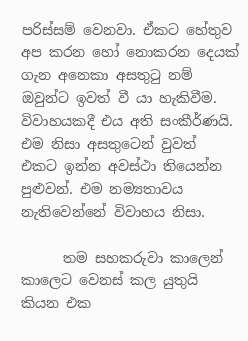පරිස්සම් වෙනවා. ඒකට හේතුව අප කරන හෝ නොකරන දෙයක් ගැන අනෙකා අසතුටු නම් ඔවුන්ට ඉවත් වී යා හැකිවීම. විවාහයකදී එය අති සංකීර්ණයි. එම නිසා අසතුටෙන් වුවත් එකට ඉන්න අවස්ථා තියෙන්න පුළුවන්. එම නම්‍යතාවය නැතිවෙන්නේ විවාහය නිසා.

      තම සහකරුවා කාලෙන් කාලෙට වෙනස් කල යුතුයි කියන එක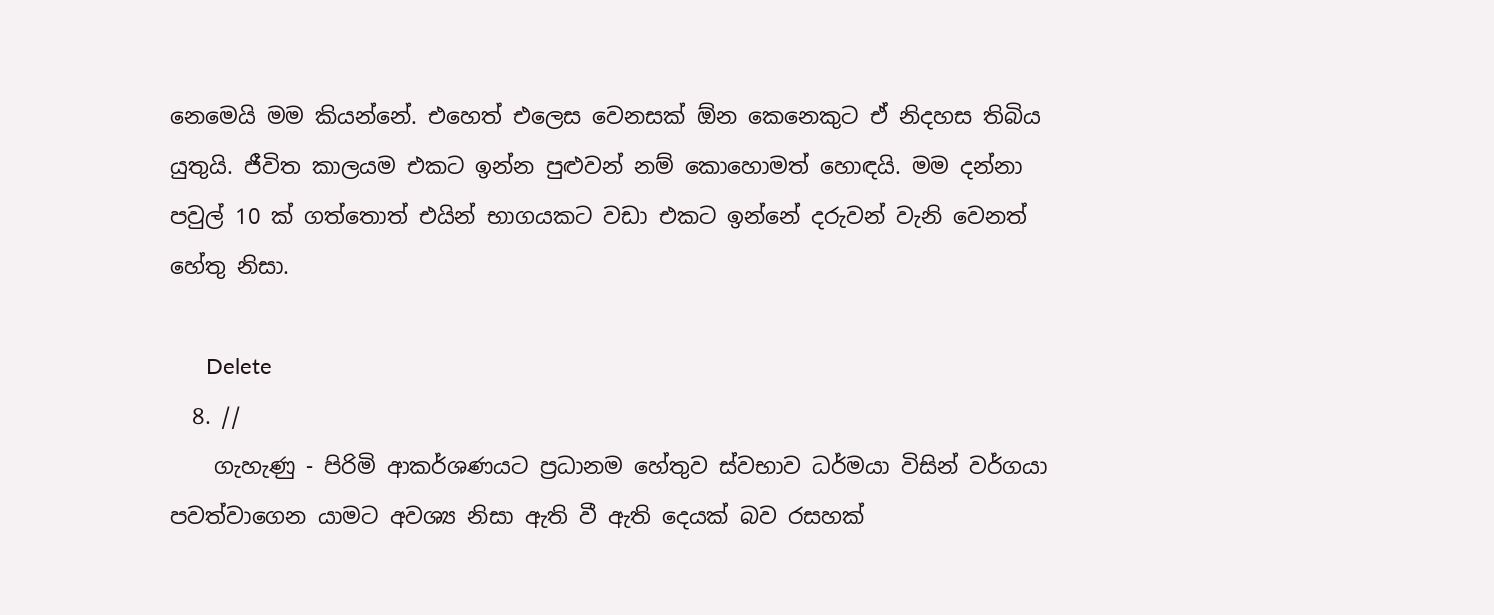නෙමෙයි මම කියන්නේ. එහෙත් එලෙස වෙනසක් ඕන කෙනෙකුට ඒ නිදහස තිබිය යුතුයි. ජීවිත කාලයම එකට ඉන්න පුළුවන් නම් කොහොමත් හොඳයි. මම දන්නා පවුල් 10 ක් ගත්තොත් එයින් භාගයකට වඩා එකට ඉන්නේ දරුවන් වැනි වෙනත් හේතු නිසා.

      Delete
  8. //
    ගැහැණු - පිරිමි ආකර්ශණයට ප්‍රධානම හේතුව ස්වභාව ධර්මයා විසින් වර්ගයා පවත්වාගෙන යාමට අවශ්‍ය නිසා ඇති වී ඇති දෙයක් බව රසහක්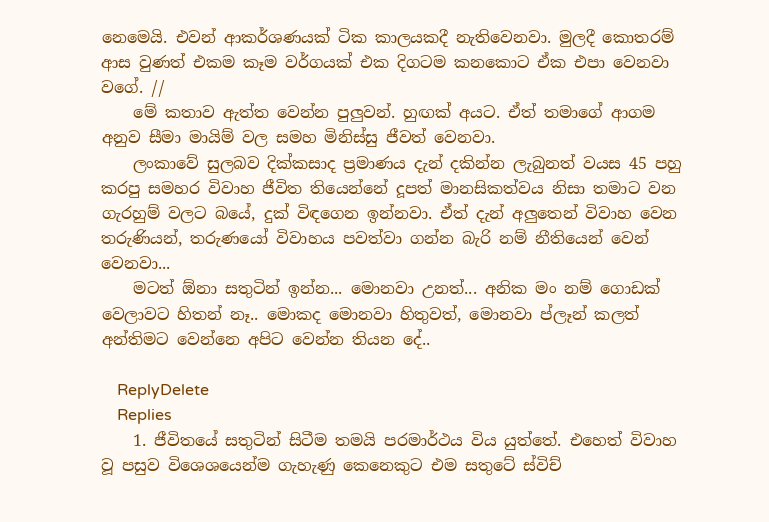නෙමෙයි. එවන් ආකර්ශණයක් ටික කාලයකදී නැතිවෙනවා. මුලදී කොතරම් ආස වුණත් එකම කෑම වර්ගයක් එක දිගටම කනකොට ඒක එපා වෙනවා වගේ. //
    මේ කතාව ඇත්ත වෙන්න පුලුවන්. හුඟක් අයට. ඒත් තමාගේ ආගම අනුව සීමා මායිම් වල සමහ මිනිස්සු ජීවත් වෙනවා.
    ලංකාවේ සුලබව දික්කසාද ප්‍රමාණය දැන් දකින්න ලැබුනත් වයස 45 පහු කරපු සමහර විවාහ ජීවිත තියෙන්නේ දූපත් මානසිකත්වය නිසා තමාට වන ගැරහුම් වලට බයේ, දුක් විඳගෙන ඉන්නවා. ඒත් දැන් අලුතෙන් විවාහ වෙන තරුණියන්, තරුණයෝ විවාහය පවත්වා ගන්න බැරි නම් නීතියෙන් වෙන් වෙනවා...
    මටත් ඕනා සතුටින් ඉන්න... මොනවා උනත්... අනික මං නම් ගොඩක් වෙලාවට හිතන් නෑ.. මොකද මොනවා හිතුවත්, මොනවා ප්ලෑන් කලත් අන්තිමට වෙන්නෙ අපිට වෙන්න තියන දේ..

    ReplyDelete
    Replies
    1. ජීවිතයේ සතුටින් සිටීම තමයි පරමාර්ථය විය යුත්තේ. එහෙත් විවාහ වූ පසුව විශෙශයෙන්ම ගැහැණු කෙනෙකුට එම සතුටේ ස්විච්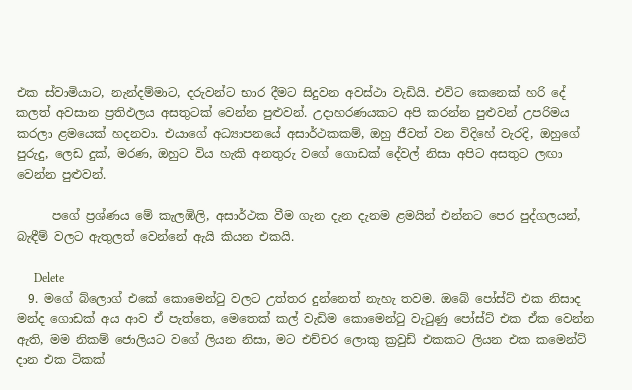එක ස්වාමියාට, නැන්දම්මාට, දරුවන්ට භාර දීමට සිදුවන අවස්ථා වැඩියි. එවිට කෙනෙක් හරි දේ කලත් අවසාන ප්‍රතිඵලය අසතුටක් වෙන්න පුළුවන්. උදාහරණයකට අපි කරන්න පුළුවන් උපරිමය කරලා ළමයෙක් හදනවා. එයාගේ අධ්‍යාපනයේ අසාර්ථකකම්, ඔහු ජීවත් වන විදිහේ වැරදි, ඔහුගේ පුරුදු, ලෙඩ දුක්, මරණ, ඔහුට විය හැකි අනතුරු වගේ ගොඩක් දේවල් නිසා අපිට අසතුට ලඟා වෙන්න පුළුවන්.

      පගේ ප්‍රශ්ණය මේ කැලඹිලි, අසාර්ථක වීම ගැන දැන දැනම ළමයින් එන්නට පෙර පුද්ගලයන්, බැඳීම් වලට ඇතුලත් වෙන්නේ ඇයි කියන එකයි.

      Delete
  9. මගේ බ්ලොග් එකේ කොමෙන්ටු වලට උත්තර දුන්නෙත් නැහැ තවම. ඔබේ පෝස්ට් එක නිසාද මන්ද ගොඩක් අය ආව ඒ පැත්තෙ, මෙතෙක් කල් වැඩිම කොමෙන්ටු වැටුණු පෝස්ට් එක ඒක වෙන්න ඇති, මම නිකම් ජොලියට වගේ ලියන නිසා, මට එච්චර ලොකු ක්‍රවුඩ් එකකට ලියන එක කමෙන්ට් දාන එක ටිකක්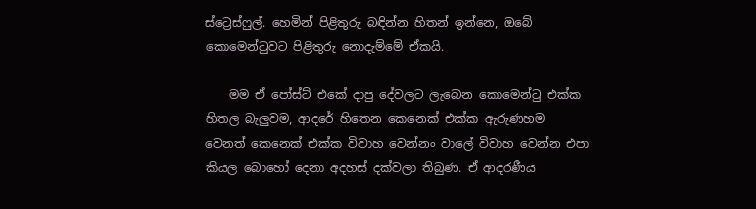ස්ට්‍රෙස්ෆුල්. හෙමින් පිළිතුරු බඳින්න හිතන් ඉන්නෙ, ඔබේ කොමෙන්ටුවට පිළිතුරු නොදැම්මේ ඒකයි.

    මම ඒ පෝස්ට් එකේ දාපු දේවලට ලැබෙන කොමෙන්ටු එක්ක හිතල බැලුවම, ආදරේ හිතෙන කෙනෙක් එක්ක ඇරුණහම වෙනත් කෙනෙක් එක්ක විවාහ වෙන්නං වාලේ විවාහ වෙන්න එපා කියල බොහෝ දෙනා අදහස් දක්වලා තිබුණ. ඒ ආදරණීය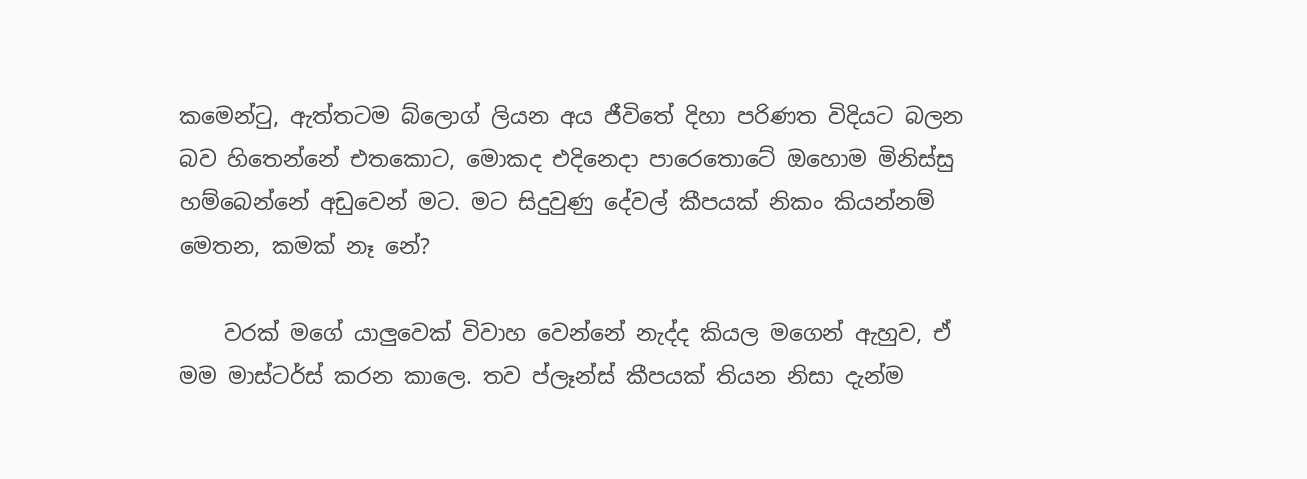කමෙන්ටු, ඇත්තටම බ්ලොග් ලියන අය ජීවිතේ දිහා පරිණත විදියට බලන බව හිතෙන්නේ එතකොට, මොකද එදිනෙදා පාරෙතොටේ ඔහොම මිනිස්සු හම්බෙන්නේ අඩුවෙන් මට. මට සිදුවුණු දේවල් කීපයක් නිකං කියන්නම් මෙතන, කමක් නෑ නේ?

    වරක් මගේ යාලුවෙක් විවාහ වෙන්නේ නැද්ද කියල මගෙන් ඇහුව, ඒ මම මාස්ටර්ස් කරන කාලෙ. තව ප්ලෑන්ස් කීපයක් තියන නිසා දැන්ම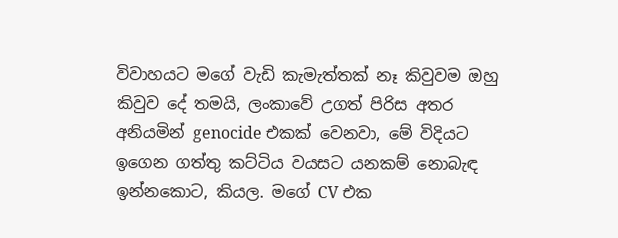විවාහයට මගේ වැඩි කැමැත්තක් නෑ කිවුවම ඔහු කිවුව දේ තමයි, ලංකාවේ උගත් පිරිස අතර අනියමින් genocide එකක් වෙනවා, මේ විදියට ඉගෙන ගත්තු කට්ටිය වයසට යනකම් නොබැඳ ඉන්නකොට, කියල. මගේ CV එක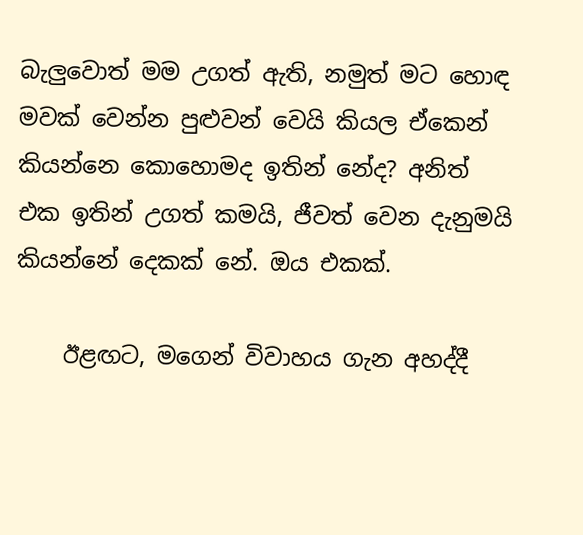බැලුවොත් මම උගත් ඇති, නමුත් මට හොඳ මවක් වෙන්න පුළුවන් වෙයි කියල ඒකෙන් කියන්නෙ කොහොමද ඉතින් නේද? අනිත් එක ඉතින් උගත් කමයි, ජීවත් වෙන දැනුමයි කියන්නේ දෙකක් නේ. ඔය එකක්.

    ඊළඟට, මගෙන් විවාහය ගැන අහද්දී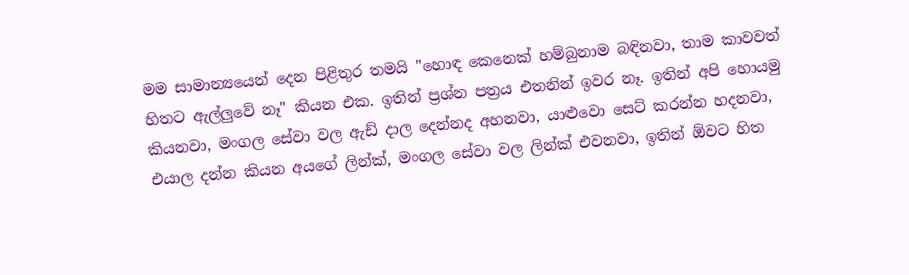මම සාමාන්‍යයෙන් දෙන පිළිතුර තමයි "හොඳ කෙනෙක් හම්බුනාම බඳිනවා, තාම කාවවත් හිතට ඇල්ලුවේ නෑ" කියන එක. ඉතින් ප්‍රශ්න පත්‍රය එතනින් ඉවර නෑ. ඉතින් අපි හොයමු කියනවා, මංගල සේවා වල ඇඩ් දාල දෙන්නද අහනවා, යාළුවො සෙට් කරන්න හදනවා, එයාල දන්න කියන අයගේ ලින්ක්, මංගල සේවා වල ලින්ක් එවනවා, ඉතින් ඕවට හිත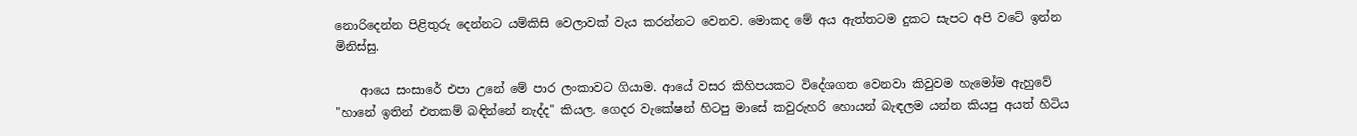නොරිදෙන්න පිළිතුරු දෙන්නට යම්කිසි වෙලාවක් වැය කරන්නට වෙනව. මොකද මේ අය ඇත්තටම දුකට සැපට අපි වටේ ඉන්න මිනිස්සු.

    ආයෙ සංසාරේ එපා උනේ මේ පාර ලංකාවට ගියාම. ආයේ වසර කිහිපයකට විදේශගත වෙනවා කිවුවම හැමෝම ඇහුවේ "හානේ ඉතින් එතකම් බඳින්නේ නැද්ද" කියල. ගෙදර වැකේෂන් හිටපු මාසේ කවුරුහරි හොයන් බැඳලම යන්න කියපු අයත් හිටිය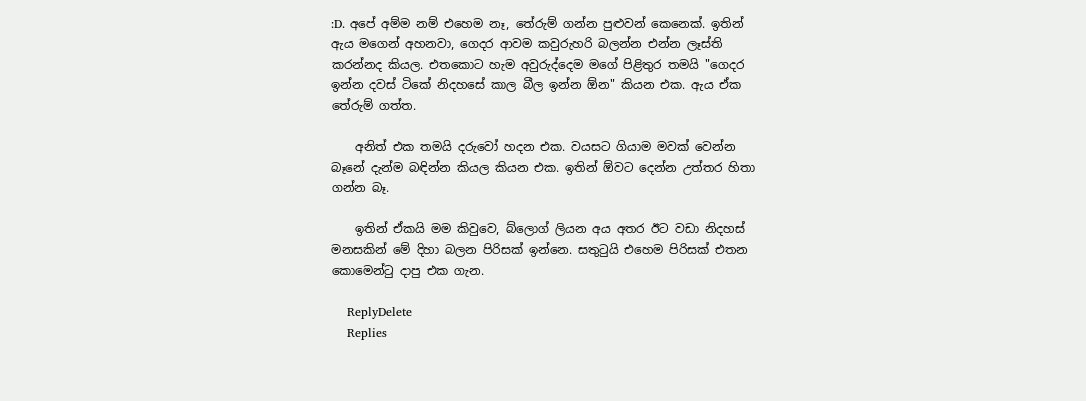:D. අපේ අම්ම නම් එහෙම නෑ, තේරුම් ගන්න පුළුවන් කෙනෙක්. ඉතින් ඇය මගෙන් අහනවා, ගෙදර ආවම කවුරුහරි බලන්න එන්න ලෑස්ති කරන්නද කියල. එතකොට හැම අවුරුද්දෙම මගේ පිළිතුර තමයි "ගෙදර ඉන්න දවස් ටිකේ නිදහසේ කාල බීල ඉන්න ඕන" කියන එක. ඇය ඒක තේරුම් ගත්ත.

    අනිත් එක තමයි දරුවෝ හදන එක. වයසට ගියාම මවක් වෙන්න බෑනේ දැන්ම බඳින්න කියල කියන එක. ඉතින් ඕවට දෙන්න උත්තර හිතා ගන්න බෑ.

    ඉතින් ඒකයි මම කිවුවෙ, බ්ලොග් ලියන අය අතර ඊට වඩා නිදහස් මනසකින් මේ දිහා බලන පිරිසක් ඉන්නෙ. සතුටුයි එහෙම පිරිසක් එතන කොමෙන්ටු දාපු එක ගැන.

    ReplyDelete
    Replies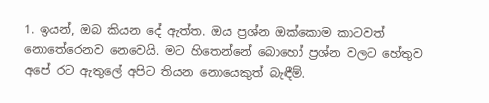1. ඉයන්, ඔබ කියන දේ ඇත්ත. ඔය ප්‍රශ්න ඔක්කොම කාටවත් නොතේරෙනව නෙවෙයි. මට හිතෙන්නේ බොහෝ ප්‍රශ්න වලට හේතුව අපේ රට ඇතුලේ අපිට තියන නොයෙකුත් බැඳීම්.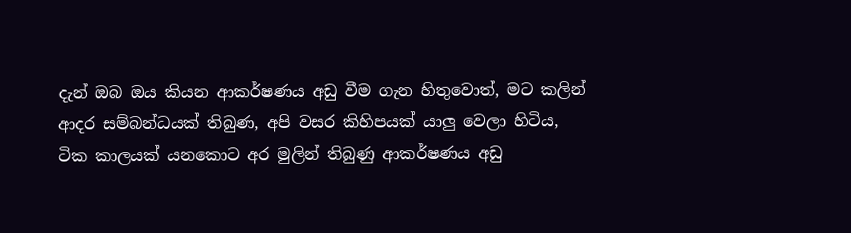දැන් ඔබ ඔය කියන ආකර්ෂණය අඩු වීම ගැන හිතුවොත්, මට කලින් ආදර සම්බන්ධයක් තිබුණ, අපි වසර කිහිපයක් යාලු වෙලා හිටිය, ටික කාලයක් යනකොට අර මුලින් තිබුණු ආකර්ෂණය අඩු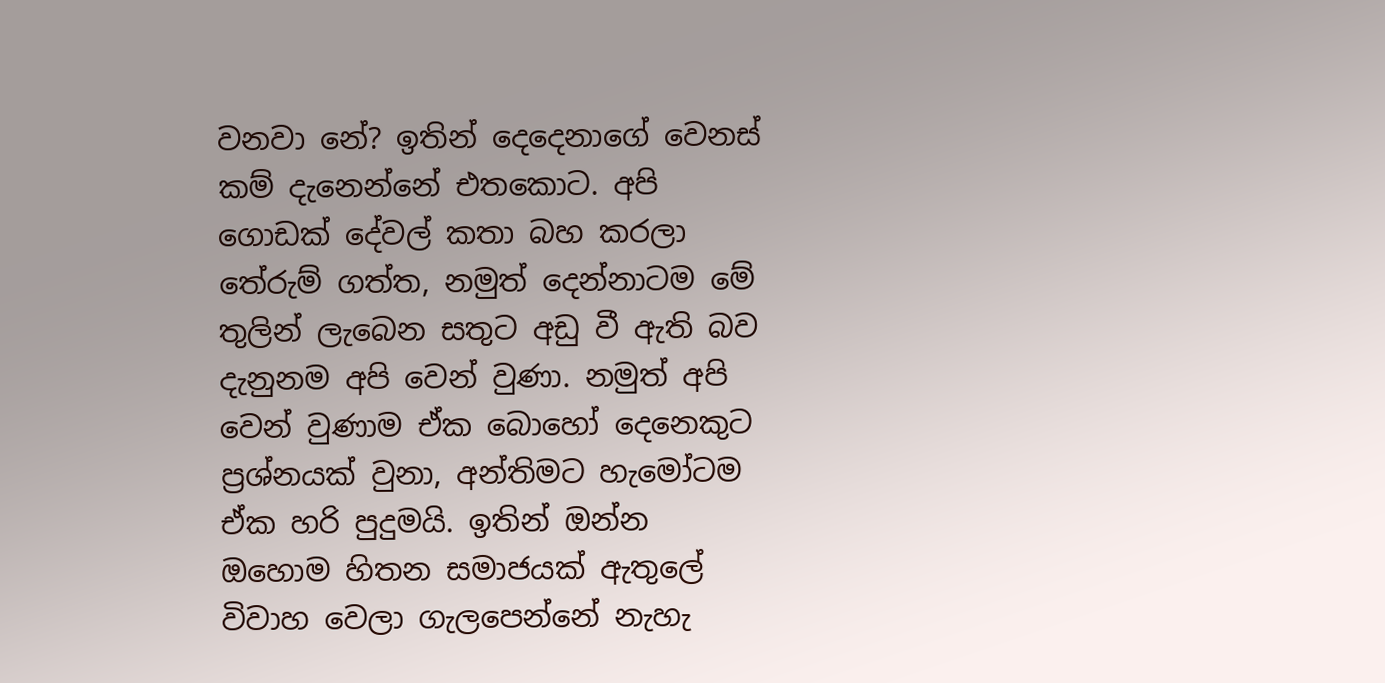වනවා නේ? ඉතින් දෙදෙනාගේ වෙනස් කම් දැනෙන්නේ එතකොට. අපි ගොඩක් දේවල් කතා බහ කරලා තේරුම් ගත්ත, නමුත් දෙන්නාටම මේ තුලින් ලැබෙන සතුට අඩු වී ඇති බව දැනුනම අපි වෙන් වුණා. නමුත් අපි වෙන් වුණාම ඒක බොහෝ දෙනෙකුට ප්‍රශ්නයක් වුනා, අන්තිමට හැමෝටම ඒක හරි පුදුමයි. ඉතින් ඔන්න ඔහොම හිතන සමාජයක් ඇතුලේ විවාහ වෙලා ගැලපෙන්නේ නැහැ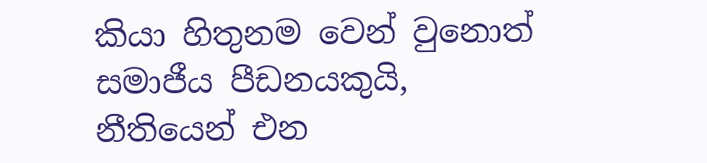කියා හිතුනම වෙන් වුනොත් සමාජීය පීඩනයකුයි, නීතියෙන් එන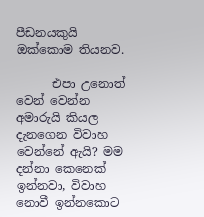පීඩනයකුයි ඔක්කොම තියනව.

      එපා උනොත් වෙන් වෙන්න අමාරුයි කියල දැනගෙන විවාහ වෙන්නේ ඇයි? මම දන්නා කෙනෙක් ඉන්නවා, විවාහ නොවී ඉන්නකොට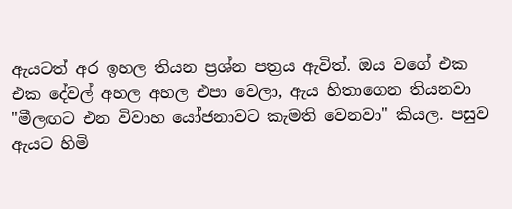ඇයටත් අර ඉහල තියන ප්‍රශ්න පත්‍රය ඇවිත්. ඔය වගේ එක එක දේවල් අහල අහල එපා වෙලා, ඇය හිතාගෙන තියනවා "මීලඟට එන විවාහ යෝජනාවට කැමති වෙනවා" කියල. පසුව ඇයට හිමි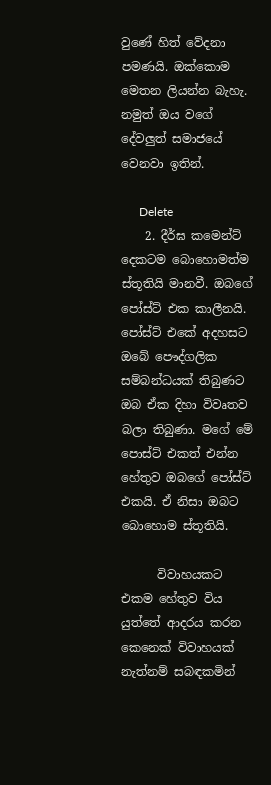වුණේ හිත් වේදනා පමණයි. ඔක්කොම මෙතන ලියන්න බැහැ. නමුත් ඔය වගේ දේවලුත් සමාජයේ වෙනවා ඉතින්.

      Delete
    2. දීර්ඝ කමෙන්ට් දෙකටම බොහොමත්ම ස්තූතියි මානවී. ඔබගේ පෝස්ට් එක කාලීනයි. පෝස්ට් එකේ අදහසට ඔබේ පෞද්ගලික සම්බන්ධයක් තිබුණට ඔබ ඒක දිහා විවෘතව බලා තිබුණා. මගේ මේ පොස්ට් එකත් එන්න හේතුව ඔබගේ පෝස්ට් එකයි. ඒ නිසා ඔබට බොහොම ස්තූතියි.

      විවාහයකට එකම හේතුව විය යුත්තේ ආදරය කරන කෙනෙක් විවාහයක් නැත්නම් සබඳකමින්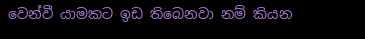වෙන්වී යාමකට ඉඩ තිබෙනවා නම් කියන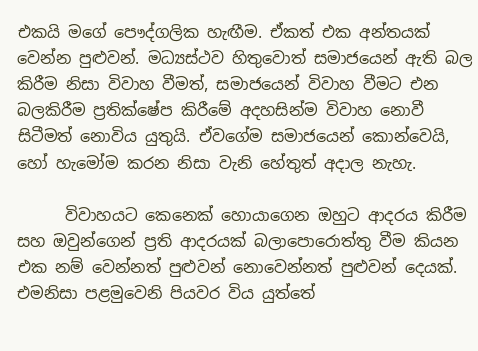එකයි මගේ පෞද්ගලික හැඟීම. ඒකත් එක අන්තයක් වෙන්න පුළුවන්. මධ්‍යස්ථව හිතුවොත් සමාජයෙන් ඇති බල කිරීම නිසා විවාහ වීමත්, සමාජයෙන් විවාහ වීමට එන බලකිරීම ප්‍රතික්ෂේප කිරීමේ අදහසින්ම විවාහ නොවී සිටීමත් නොවිය යුතුයි. ඒවගේම සමාජයෙන් කොන්වෙයි, හෝ හැමෝම කරන නිසා වැනි හේතුත් අදාල නැහැ.

      විවාහයට කෙනෙක් හොයාගෙන ඔහුට ආදරය කිරීම සහ ඔවුන්ගෙන් ප්‍රති ආදරයක් බලාපොරොත්තු වීම කියන එක නම් වෙන්නත් පුළුවන් නොවෙන්නත් පුළුවන් දෙයක්. එමනිසා පළමුවෙනි පියවර විය යුත්තේ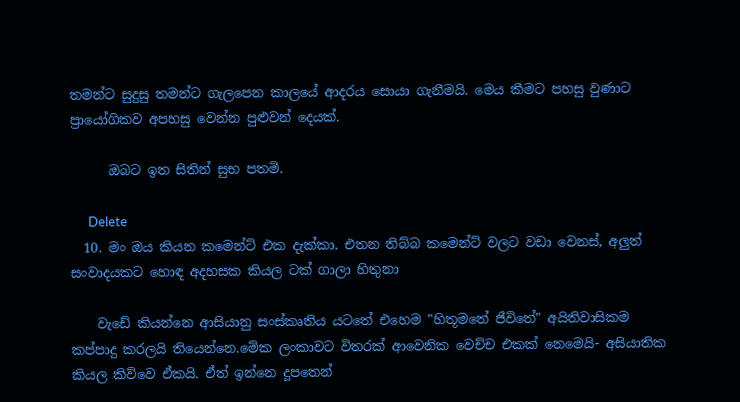තමන්ට සුදුසු තමන්ට ගැලපෙන කාලයේ ආදරය සොයා ගැනීමයි. මෙය කීමට පහසු වුණාට ප්‍රායෝගිකව අපහසු වෙන්න පුළුවන් දෙයක්.

      ඔබට ඉත සිතින් සුභ පතමි.

      Delete
  10. මං ඔය කියන කමෙන්ට් එක දැක්කා. එතන තිබ්බ කමෙන්ට් වලට වඩා වෙනස්, අලුත් සංවාදයකට හොඳ අදහසක කියල ටක් ගාලා හිතුනා

    වැඩේ කියන්නෙ ආසියානු සංස්කෘතිය යටතේ එහෙම "හිතූමතේ ජීවිතේ" අයිතිවාසිකම කප්පාදු කරලයි තියෙන්නෙ.මේක ලංකාවට විතරක් ආවෙනික වෙච්ච එකක් නෙමෙයි- අසියාතික කියල කිව්වෙ ඒකයි. ඒත් ඉන්නෙ දූපතෙන්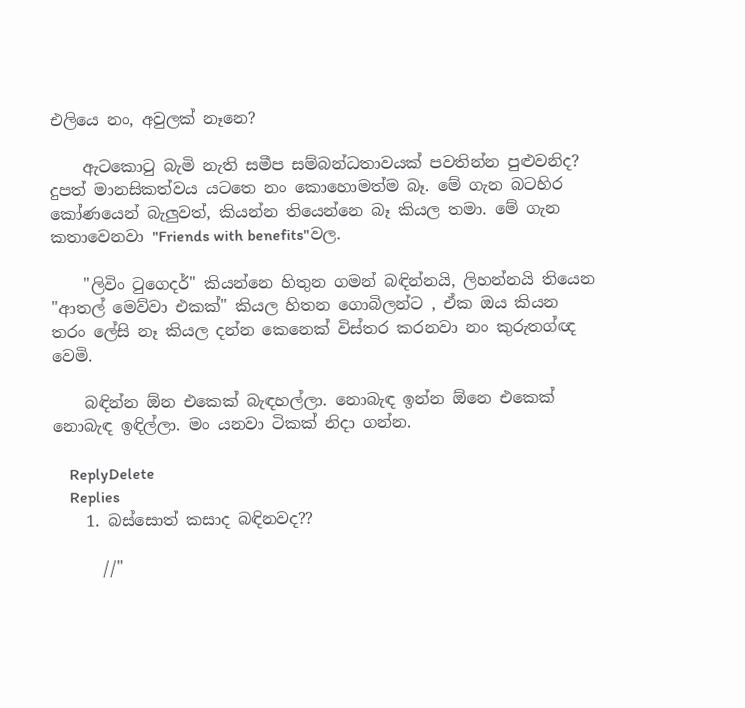එලියෙ නං, අවුලක් නෑනෙ?

    ඇටකො‍ටු බැමි නැති සමීප සම්බන්ධතාවයක් පවතින්න පුළුවනිද? දුපත් මානසිකත්වය යටතෙ නං කොහොමත්ම බෑ. මේ ගැන බටහිර කෝණයෙන් බැලුවත්, කියන්න තියෙන්නෙ බෑ කියල තමා. මේ ගැන කතාවෙනවා "Friends with benefits"වල.

    "ලිවිං ‍ටුගෙදර්" කියන්නෙ හිතුන ගමන් බඳින්නයි, ලිහන්නයි තියෙන "ආතල් මෙව්වා එකක්" කියල හිතන ගොබිලන්ට , ඒක ඔය කියන තරං ලේසි නෑ කියල දන්න කෙනෙක් විස්තර කරනවා නං කුරුතග්ඥ වෙමි.

    බඳින්න ඕන එකෙක් බැඳහල්ලා. නොබැඳ ඉන්න ඕනෙ එකෙක් නොබැඳ ඉඳිල්ලා. මං යනවා ටිකක් නිදා ගන්න.

    ReplyDelete
    Replies
    1. බස්සොත් කසාද බඳිනවද??

      //"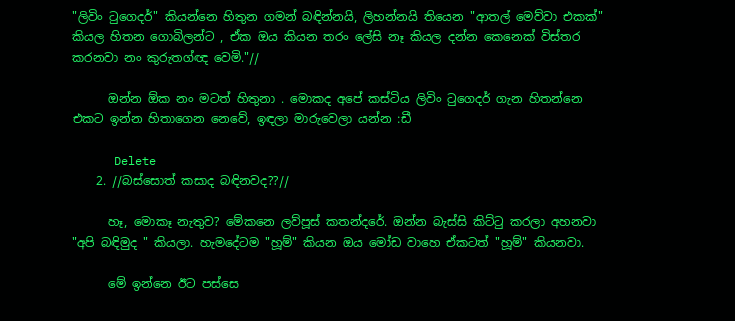"ලිවිං ‍ටුගෙදර්" කියන්නෙ හිතුන ගමන් බඳින්නයි, ලිහන්නයි තියෙන "ආතල් මෙව්වා එකක්" කියල හිතන ගොබිලන්ට , ඒක ඔය කියන තරං ලේසි නෑ කියල දන්න කෙනෙක් විස්තර කරනවා නං කුරුතග්ඥ වෙමි."//

      ඔන්න ඕක නං මටත් හිතුනා . මොකද අපේ කස්ටිය ලිවිං ටුගෙදර් ගැන හිතන්නෙ එකට ඉන්න හිතාගෙන නෙවේ, ඉඳලා මාරුවෙලා යන්න :ඩී

      Delete
    2. //බස්සොත් කසාද බඳිනවද??//

      හෑ, මොකෑ නැතුව? මේකනෙ ලව්පූස් කතන්දරේ. ඔන්න බැස්සි කිට්‍ටු කරලා අහනවා "අපි බඳිමුද " කියලා. හැමදේටම "හූම්" කියන ඔය මෝඩ වාහෙ ඒකටත් "හූම්" කියනවා.

      මේ ඉන්නෙ ඊට පස්සෙ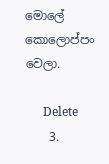මොලේ කොලොප්පං වෙලා.

      Delete
    3.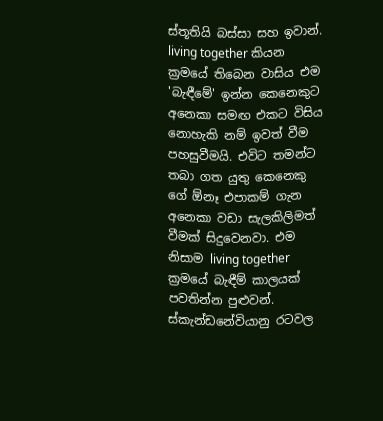ස්තූතියි බස්සා සහ ඉවාන්. living together කියන ක්‍රමයේ තිබෙන වාසිය එම 'බැඳීමේ' ඉන්න කෙනෙකුට අනෙකා සමඟ එකට විසිය නොහැකි නම් ඉවත් වීම පහසුවීමයි. එවිට තමන්ට තබා ගත යුතු කෙනෙකු ගේ ඕනෑ එපාකම් ගැන අනෙකා වඩා සැලකිලිමත් වීමක් සිදුවෙනවා. එම නිසාම living together ක්‍රමයේ බැඳීම් කාලයක් පවතින්න පුළුවන්. ස්කැන්ඩනේවියානු රටවල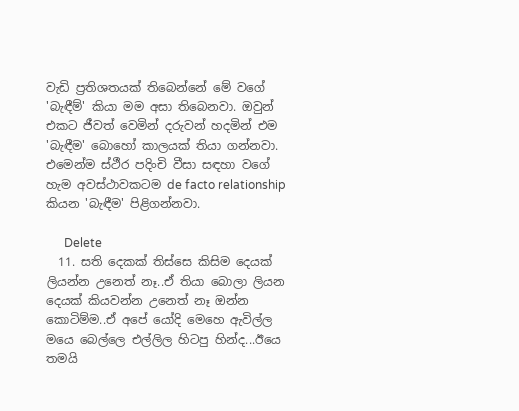වැඩි ප්‍රතිශතයක් තිබෙන්නේ මේ වගේ 'බැඳීම්' කියා මම අසා තිබෙනවා. ඔවුන් එකට ජීවත් වෙමින් දරුවන් හදමින් එම 'බැඳීම' බොහෝ කාලයක් තියා ගන්නවා. එමෙන්ම ස්ථීර පදිංචි වීසා සඳහා වගේ හැම අවස්ථාවකටම de facto relationship කියන 'බැඳීම' පිළිගන්නවා.

      Delete
  11. සති දෙකක් තිස්සෙ කිසිම දෙයක් ලියන්න උනෙත් නෑ..ඒ තියා බොලා ලියන දෙයක් කියවන්න උනෙත් නෑ ඔන්න කොටිම්ම..ඒ අපේ යෝදි මෙහෙ ඇවිල්ල මයෙ බෙල්ලෙ එල්ලිල හිටපු හින්ද...ඊයෙ තමයි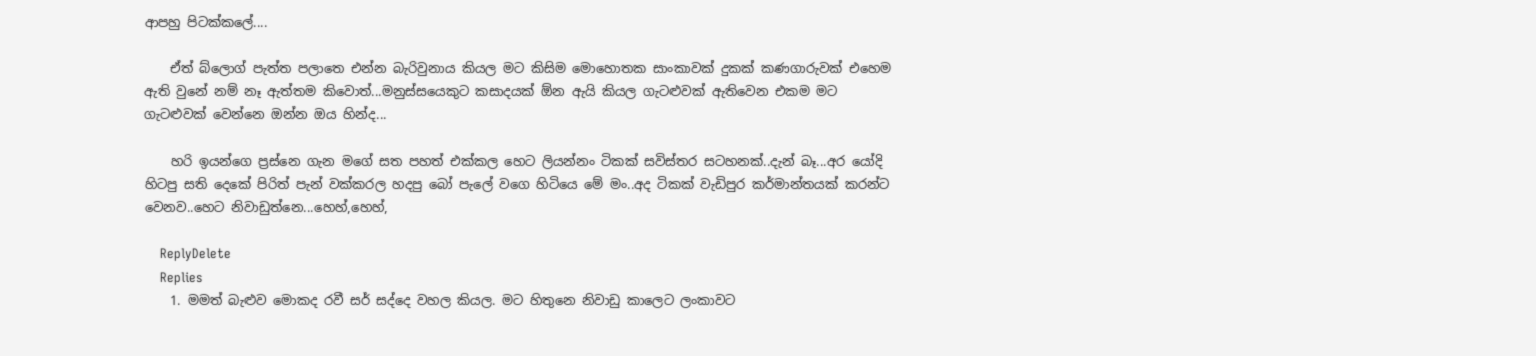ආපහු පිටක්කලේ....

    ඒත් බ්ලොග් පැත්ත පලාතෙ එන්න බැරිවුනාය කියල මට කිසිම මොහොතක සාංකාවක් දුකක් කණගාරුවක් එහෙම ඇති වුනේ නම් නෑ ඇත්තම කිවොත්...මනුස්සයෙකුට කසාදයක් ඕන ඇයි කියල ගැටළුවක් ඇතිවෙන එකම මට ගැටළුවක් වෙන්නෙ ඔන්න ඔය හින්ද...

    හරි ඉයන්ගෙ ප්‍රස්නෙ ගැන මගේ සත පහත් එක්කල හෙට ලියන්නං ටිකක් සවිස්තර සටහනක්..දැන් බෑ...අර යෝදි හිටපු සති දෙකේ පිරිත් පැන් වක්කරල හදපු බෝ පැලේ වගෙ හිටියෙ මේ මං..අද ටිකක් වැඩිපුර කර්මාන්තයක් කරන්ට වෙනව..හෙට නිවාඩුත්නෙ...හෙහ්,හෙහ්,

    ReplyDelete
    Replies
    1. මමත් බැළුව මොකද රවී සර් සද්දෙ වහල කියල. මට හිතුනෙ නිවාඩු කාලෙට ලංකාවට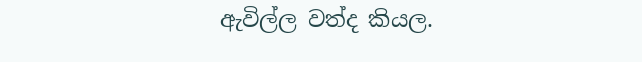ඇවිල්ල වත්ද කියල.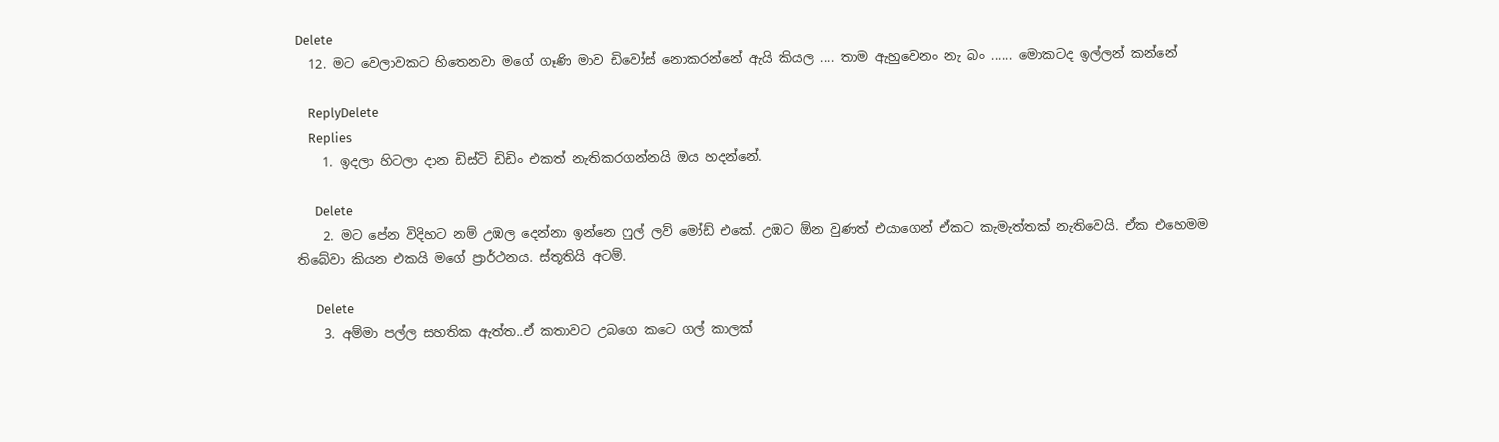Delete
  12. මට වෙලාවකට හිතෙනවා මගේ ගෑණි මාව ඩිවෝස් නොකරන්නේ ඇයි කියල .... තාම ඇහුවෙනං නැ බං ...... මොකටද ඉල්ලන් කන්නේ

    ReplyDelete
    Replies
    1. ඉදලා හිටලා දාන ඩිස්ටි ඩිඩිං එකත් නැතිකරගන්නයි ඔය හදන්නේ.

      Delete
    2. මට පේන විදිහට නම් උඹල දෙන්නා ඉන්නෙ ෆුල් ලව් මෝඩ් එකේ. උඹට ඕන වුණත් එයාගෙන් ඒකට කැමැත්තක් නැතිවෙයි. ඒක එහෙමම තිබේවා කියන එකයි මගේ ප්‍රාර්ථනය. ස්තූතියි අටම්.

      Delete
    3. අම්මා පල්ල සහතික ඇත්ත..ඒ කතාවට උබගෙ කටෙ ගල් කාලක්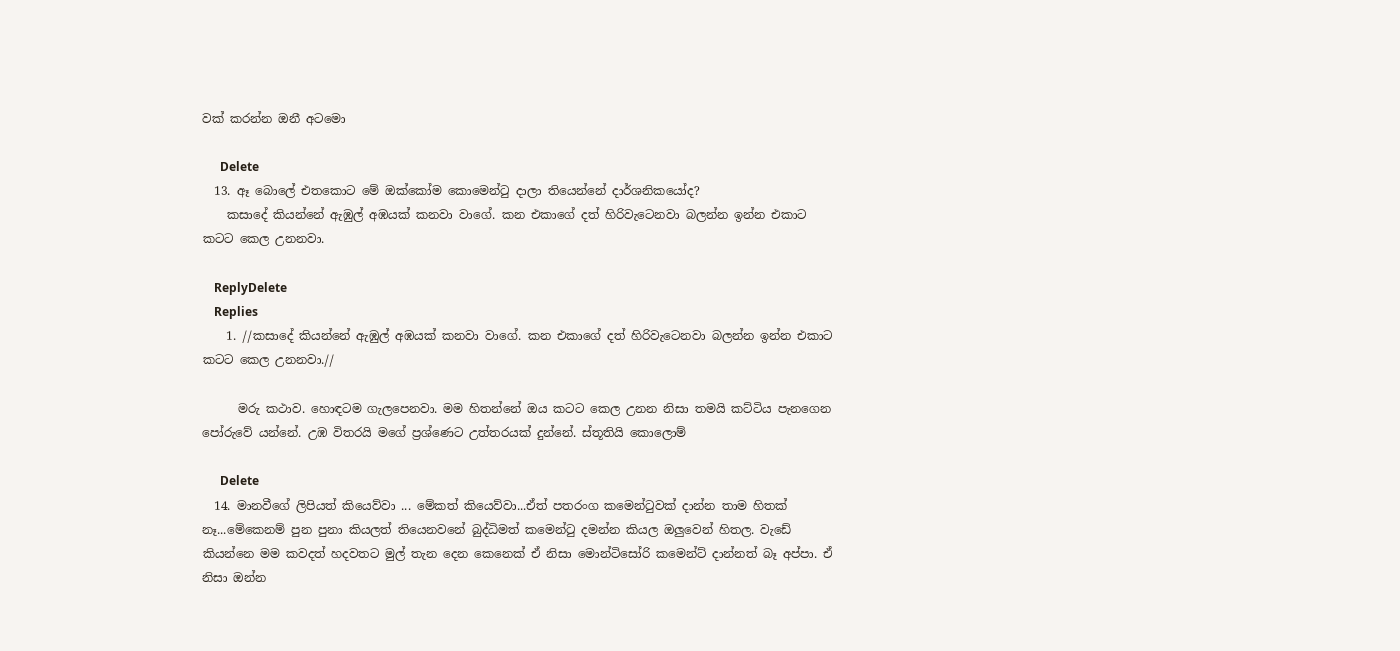වක් කරන්න ඔනී අටමො

      Delete
  13. ඈ බොලේ එතකොට මේ ඔක්කෝම කොමෙන්ටු දාලා තියෙන්නේ දාර්ශනිකයෝද?
    කසාදේ කියන්නේ ඇඹුල් අඹයක් කනවා වාගේ. කන එකාගේ දත් හිරිවැටෙනවා බලන්න ඉන්න එකාට කටට කෙල උනනවා.

    ReplyDelete
    Replies
    1. //කසාදේ කියන්නේ ඇඹුල් අඹයක් කනවා වාගේ. කන එකාගේ දත් හිරිවැටෙනවා බලන්න ඉන්න එකාට කටට කෙල උනනවා.//

      මරු කථාව. හොඳටම ගැලපෙනවා. මම හිතන්නේ ඔය කටට කෙල උනන නිසා තමයි කට්ටිය පැනගෙන පෝරුවේ යන්නේ. උඹ විතරයි මගේ ප්‍රශ්ණෙට උත්තරයක් දුන්නේ. ස්තූතියි කොලොම්

      Delete
  14. මානවීගේ ලිපියත් කියෙව්වා ... මේකත් කියෙව්වා...ඒත් පතරංග කමෙන්ටුවක් දාන්න තාම හිතක් නෑ...මේකෙනම් පුන පුනා කියලත් තියෙනවනේ බුද්ධිමත් කමෙන්ටු දමන්න කියල ඔලුවෙන් හිතල. වැඩේ කියන්නෙ මම කවදත් හදවතට මුල් තැන දෙන කෙනෙක් ඒ නිසා මොන්ටිසෝරි කමෙන්ට් දාන්නත් බෑ අප්පා. ඒ නිසා ඔන්න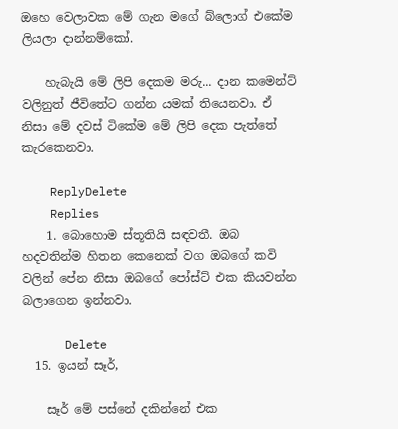ඔහෙ වෙලාවක මේ ගැන මගේ බ්ලොග් එකේම ලියලා දාන්නම්කෝ.

    හැබැයි මේ ලිපි දෙකම මරු... දාන කමෙන්ට් වලිනුත් ජීවිතේට ගන්න යමක් තියෙනවා. ඒ නිසා මේ දවස් ටිකේම මේ ලිපි දෙක පැත්තේ කැරකෙනවා.

    ReplyDelete
    Replies
    1. බොහොම ස්තූතියි සඳවතී. ඔබ හදවතින්ම හිතන කෙනෙක් වග ඔබගේ කවි වලින් පේන නිසා ඔබගේ පෝස්ට් එක කියවන්න බලාගෙන ඉන්නවා.

      Delete
  15. ඉයන් සෑර්,

    සෑර් මේ පස්නේ දකින්නේ එක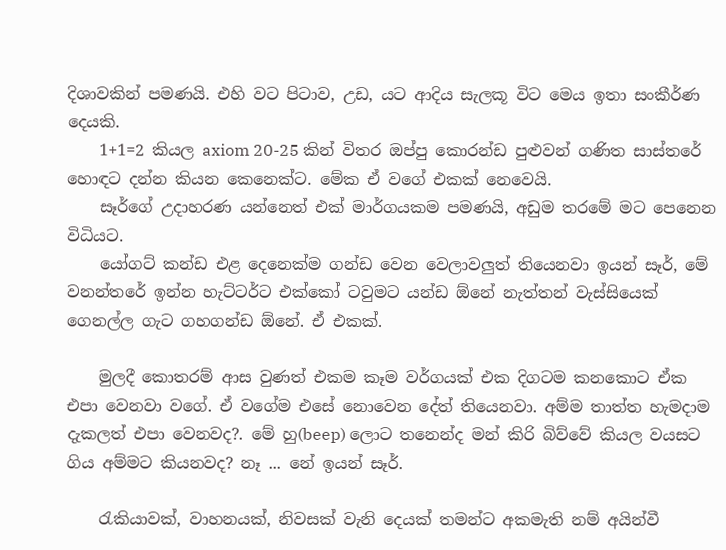දිශාවකින් පමණයි. එහි වට පිටාව, උඩ, යට ආදිය සැලකූ විට මෙය ඉතා සංකීර්ණ දෙයකි.
    1+1=2 කියල axiom 20-25 කින් විතර ඔප්පු කොරන්ඩ පුළුවන් ගණිත සාස්තරේ හොඳට දන්න කියන කෙනෙක්ට. මේක ඒ වගේ එකක් නෙවෙයි.
    සෑර්ගේ උදාහරණ යන්නෙත් එක් මාර්ගයකම පමණයි, අඩුම තරමේ මට පෙනෙන විධියට.
    යෝගට් කන්ඩ එළ දෙනෙක්ම ගන්ඩ වෙන වෙලාවලුත් තියෙනවා ඉයන් සෑර්, මේ වනන්තරේ ඉන්න හැට්ටර්ට එක්කෝ ටවුමට යන්ඩ ඕනේ නැත්තන් වැස්සියෙක් ගෙනල්ල ගැට ගහගන්ඩ ඕනේ. ඒ එකක්.

    මුලදී කොතරම් ආස වුණත් එකම කෑම වර්ගයක් එක දිගටම කනකොට ඒක එපා වෙනවා වගේ. ඒ වගේම එසේ නොවෙන දේත් තියෙනවා. අම්ම තාත්ත හැමදාම දැකලත් එපා වෙනවද?. මේ හු(beep) ලොට තනෙන්ද මන් කිරි බිව්වේ කියල වයසට ගිය අම්මට කියනවද? නෑ ... නේ ඉයන් සෑර්.

    රැකියාවක්, වාහනයක්, නිවසක් වැනි දෙයක් තමන්ට අකමැති නම් අයින්වී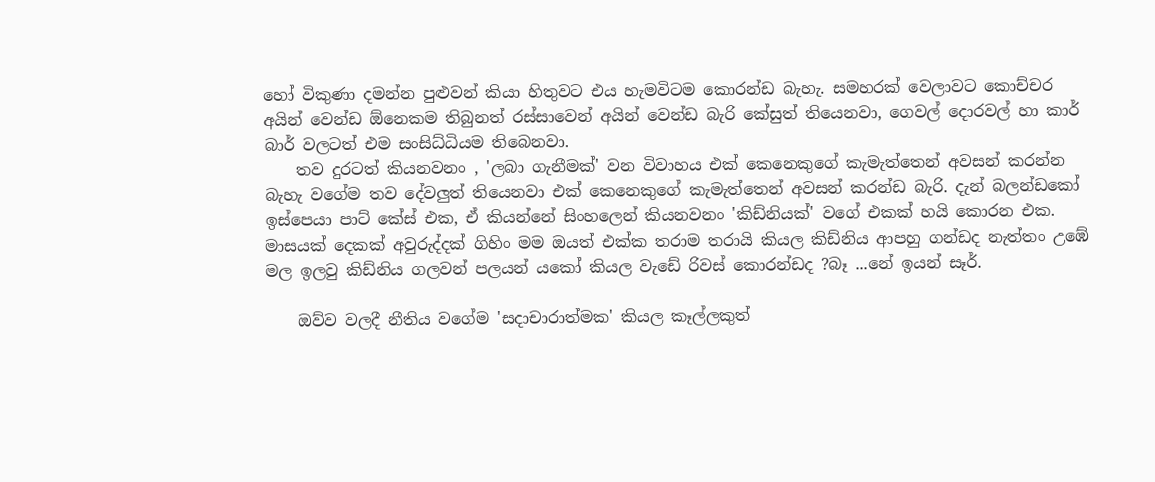හෝ විකුණා දමන්න පුළුවන් කියා හිතුවට එය හැමවිටම කොරන්ඩ බැහැ. සමහරක් වෙලාවට කොච්චර අයින් වෙන්ඩ ඕනෙකම තිබුනත් රස්සාවෙන් අයින් වෙන්ඩ බැරි කේසුත් තියෙනවා, ගෙවල් දොරවල් හා කාර් බාර් වලටත් එම සංසිධ්ධියම තිබෙනවා.
    තව දුරටත් කියනවනං , 'ලබා ගැනීමක්' වන විවාහය එක් කෙනෙකුගේ කැමැත්තෙන් අවසන් කරන්න බැහැ වගේම තව දේවලුත් තියෙනවා එක් කෙනෙකුගේ කැමැත්තෙන් අවසන් කරන්ඩ බැරි. දැන් බලන්ඩකෝ ඉස්පෙයා පාට් කේස් එක, ඒ කියන්නේ සිංහලෙන් කියනවනං 'කිඩ්නියක්' වගේ එකක් හයි කොරන එක. මාසයක් දෙකක් අවුරුද්දක් ගිහිං මම ඔයත් එක්ක තරාම තරායි කියල කිඩ්නිය ආපහු ගන්ඩද නැත්තං උඹේ මල ඉලවු කිඩ්නිය ගලවන් පලයන් යකෝ කියල වැඩේ රිවස් කොරන්ඩද ?බෑ ...නේ ඉයන් සෑර්.

    ඔව්ව වලදී නීතිය වගේම 'සදාචාරාත්මක' කියල කෑල්ලකුත්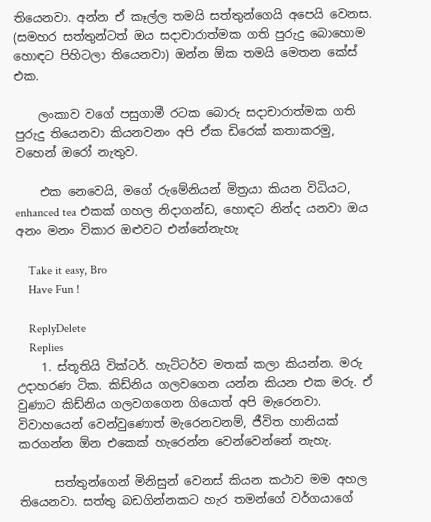තියෙනවා. අන්න ඒ කෑල්ල තමයි සත්තුන්ගෙයි අපෙයි වෙනස. (සමහර සත්තුන්ටත් ඔය සදාචාරාත්මක ගති පුරුදු බොහොම හොඳට පිහිටලා තියෙනවා) ඔන්න ඕක තමයි මෙතන කේස් එක.

    ලංකාව වගේ පසුගාමී රටක බොරු සදාචාරාත්මක ගති පුරුදු තියෙනවා කියනවනං අපි ඒක ඩිරෙක් කතාකරමු, වහෙන් ඔරෝ නැතුව.

    එක නෙවෙයි, මගේ රුමේනියන් මිත්‍රයා කියන විධියට, enhanced tea එකක් ගහල නිදාගන්ඩ, හොඳට නින්ද යනවා ඔය අනං මනං විකාර ඔළුවට එන්නේනැහැ

    Take it easy, Bro
    Have Fun !

    ReplyDelete
    Replies
    1. ස්තූතියි වික්ටර්. හැට්ටර්ව මතක් කලා කියන්න. මරු උදාහරණ ටික. කිඩ්නිය ගලවගෙන යන්න කියන එක මරු. ඒ වුණාට කිඩ්නිය ගලවගගෙන ගියොත් අපි මැරෙනවා. විවාහයෙන් වෙන්වුණොත් මැරෙනවනම්, ජීවිත හානියක් කරගන්න ඕන එකෙක් හැරෙන්න වෙන්වෙන්නේ නැහැ.

      සත්තුන්ගෙන් මිනිසුන් වෙනස් කියන කථාව මම අහල තියෙනවා. සත්තු බඩගින්නකට හැර තමන්ගේ වර්ගයාගේ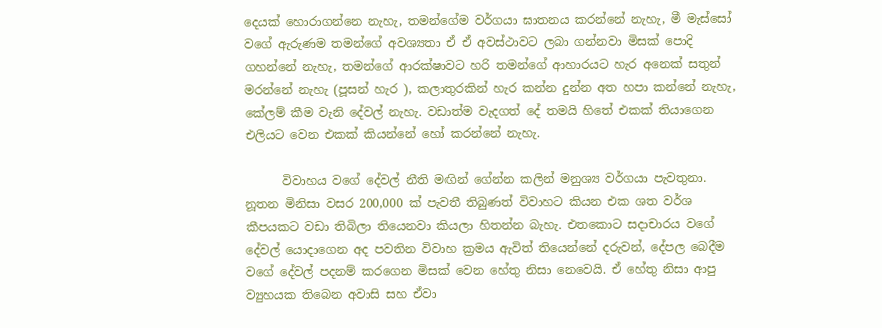දෙයක් හොරාගන්නෙ නැහැ, තමන්ගේම වර්ගයා ඝාතනය කරන්නේ නැහැ, මී මැස්සෝ වගේ ඇරුණම තමන්ගේ අවශ්‍යතා ඒ ඒ අවස්ථාවට ලබා ගන්නවා මිසක් පොදි ගහන්නේ නැහැ, තමන්ගේ ආරක්ෂාවට හරි තමන්ගේ ආහාරයට හැර අනෙක් සතුන් මරන්නේ නැහැ (පූසන් හැර ), කලාතුරකින් හැර කන්න දුන්න අත හපා කන්නේ නැහැ, කේලම් කීම වැනි දේවල් නැහැ. වඩාත්ම වැදගත් දේ තමයි හිතේ එකක් තියාගෙන එලියට වෙන එකක් කියන්නේ හෝ කරන්නේ නැහැ.

      විවාහය වගේ දේවල් නීති මඟින් ගේන්න කලින් මනුශ්‍ය වර්ගයා පැවතුනා. නූතන මිනිසා වසර 200,000 ක් පැවතී තිබුණත් විවාහට කියන එක ශත වර්ශ කීපයකට වඩා තිබිලා තියෙනවා කියලා හිතන්න බැහැ. එතකොට සදාචාරය වගේ දේවල් යොදාගෙන අද පවතින විවාහ ක්‍රමය ඇවිත් තියෙන්නේ දරුවන්, දේපල බෙදීම වගේ දේවල් පදනම් කරගෙන මිසක් වෙන හේතු නිසා නෙවෙයි. ඒ හේතු නිසා ආපු ව්‍යුහයක තිබෙන අවාසි සහ ඒවා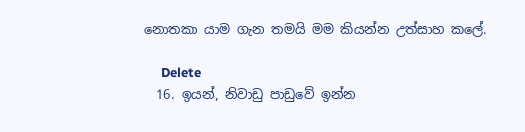නොතකා යාම ගැන තමයි මම කියන්න උත්සාහ කලේ.

      Delete
  16. ඉයන්, නිවාඩු පාඩුවේ ඉන්න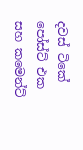දවස් ටිකේ පෝස්ට් එක සහ කමෙන්ට්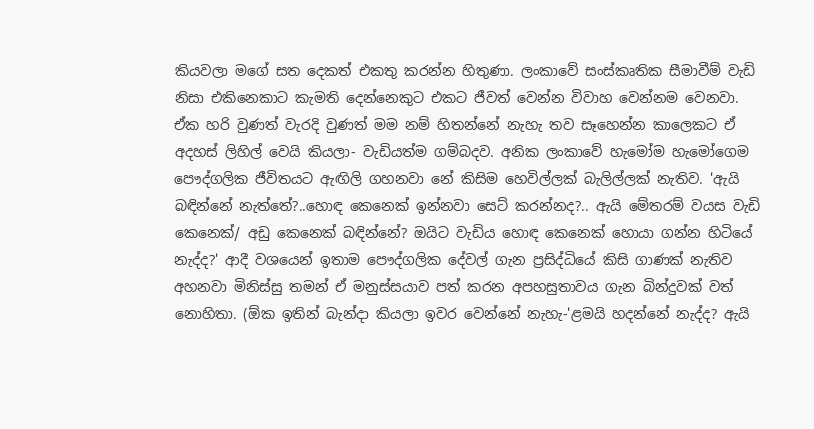කියවලා මගේ සත දෙකත් එකතු කරන්න හිතුණා. ලංකාවේ සංස්කෘතික සීමාවීම් වැඩි නිසා එකිනෙකාට කැමති දෙන්නෙකුට එකට ජීවත් වෙන්න විවාහ වෙන්නම වෙනවා. ඒක හරි වුණත් වැරදි වුණත් මම නම් හිතන්නේ නැහැ තව සෑහෙන්න කාලෙකට ඒ අදහස් ලිහිල් වෙයි කියලා- වැඩියත්ම ගම්බදව. අනික ලංකාවේ හැමෝම හැමෝගෙම පෞද්ගලික ජීවිතයට ඇඟිලි ගහනවා නේ කිසිම හෙවිල්ලක් බැලිල්ලක් නැතිව. 'ඇයි බඳින්නේ නැත්තේ?..හොඳ කෙනෙක් ඉන්නවා සෙට් කරන්නද?.. ඇයි මේතරම් වයස වැඩි කෙනෙක්/ අඩු කෙනෙක් බඳින්නේ? ඔයිට වැඩිය හොඳ කෙනෙක් හොයා ගන්න හිටියේ නැද්ද?' ආදී වශයෙන් ඉතාම පෞද්ගලික දේවල් ගැන ප්‍රසිද්ධියේ කිසි ගාණක් නැතිව අහනවා මිනිස්සු තමන් ඒ මනුස්සයාව පත් කරන අපහසුතාවය ගැන බින්දුවක් වත් නොහිතා. (ඕක ඉතින් බැන්දා කියලා ඉවර වෙන්නේ නැහැ-'ළමයි හදන්නේ නැද්ද? ඇයි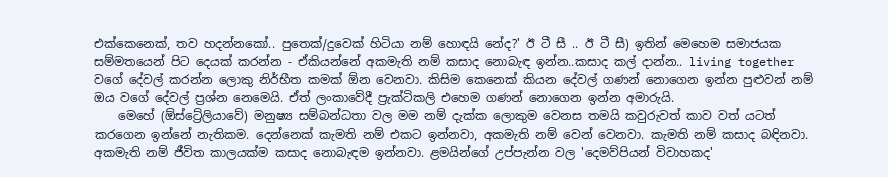එක්කෙනෙක්, තව හදන්නකෝ.. පුතෙක්/දුවෙක් හිටියා නම් හොඳයි නේද?' ඊ ටී සී .. ඊ ටී සී) ඉතින් මෙහෙම සමාජයක සම්මතයෙන් පිට දෙයක් කරන්න - ඒකියන්නේ අකමැති නම් කසාද නොබැඳ ඉන්න..කසාද කල් දාන්න.. living together වගේ දේවල් කරන්න ලොකු නිර්භීත කමක් ඕන වෙනවා. කිසිම කෙනෙක් කියන දේවල් ගණන් නොගෙන ඉන්න පුළුවන් නම් ඔය වගේ දේවල් ප්‍රශ්න නෙමෙයි. ඒත් ලංකාවේදී ප්‍රැක්ටිකලි එහෙම ගණන් නොගෙන ඉන්න අමාරුයි.
    මෙහේ (ඕස්ට්‍රේලියාවේ) මනුෂ්‍ය සම්බන්ධතා වල මම නම් දැක්ක ලොකුම වෙනස තමයි කවුරුවත් කාව වත් යටත් කරගෙන ඉන්නේ නැතිකම. දෙන්නෙක් කැමති නම් එකට ඉන්නවා, අකමැති නම් වෙන් වෙනවා. කැමති නම් කසාද බඳිනවා. අකමැති නම් ජීවිත කාලයක්ම කසාද නොබැඳම ඉන්නවා. ළමයින්ගේ උප්පැන්න වල 'දෙමව්පියන් විවාහකද'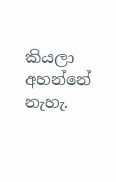කියලා අහන්නේ නැහැ.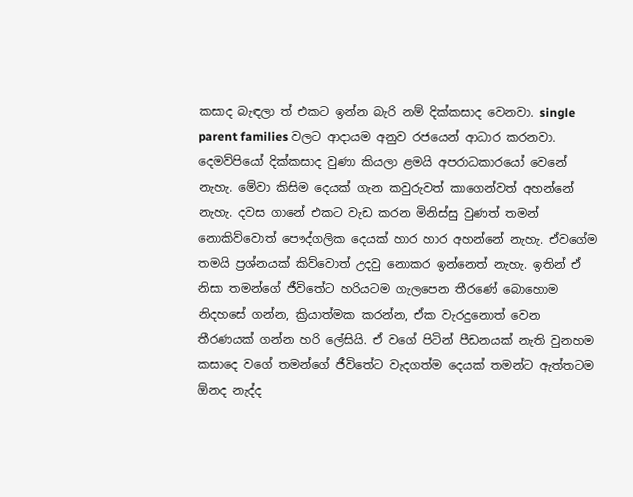කසාද බැඳලා ත් එකට ඉන්න බැරි නම් දික්කසාද වෙනවා. single parent families වලට ආදායම අනුව රජයෙන් ආධාර කරනවා. දෙමව්පියෝ දික්කසාද වුණා කියලා ළමයි අපරාධකාරයෝ වෙනේ නැහැ. මේවා කිසිම දෙයක් ගැන කවුරුවත් කාගෙන්වත් අහන්නේ නැහැ. දවස ගානේ එකට වැඩ කරන මිනිස්සු වුණත් තමන් නොකිව්වොත් පෞද්ගලික දෙයක් හාර හාර අහන්නේ නැහැ. ඒවගේම තමයි ප්‍රශ්නයක් කිව්වොත් උදවු නොකර ඉන්නෙත් නැහැ. ඉතින් ඒ නිසා තමන්ගේ ජීවිතේට හරියටම ගැලපෙන තීරණේ බොහොම නිදහසේ ගන්න, ක්‍රියාත්මක කරන්න, ඒක වැරදුනොත් වෙන තීරණයක් ගන්න හරි ලේසියි. ඒ වගේ පිටින් පීඩනයක් නැති වුනහම කසාදෙ වගේ තමන්ගේ ජීවිතේට වැදගත්ම දෙයක් තමන්ට ඇත්තටම ඕනද නැද්ද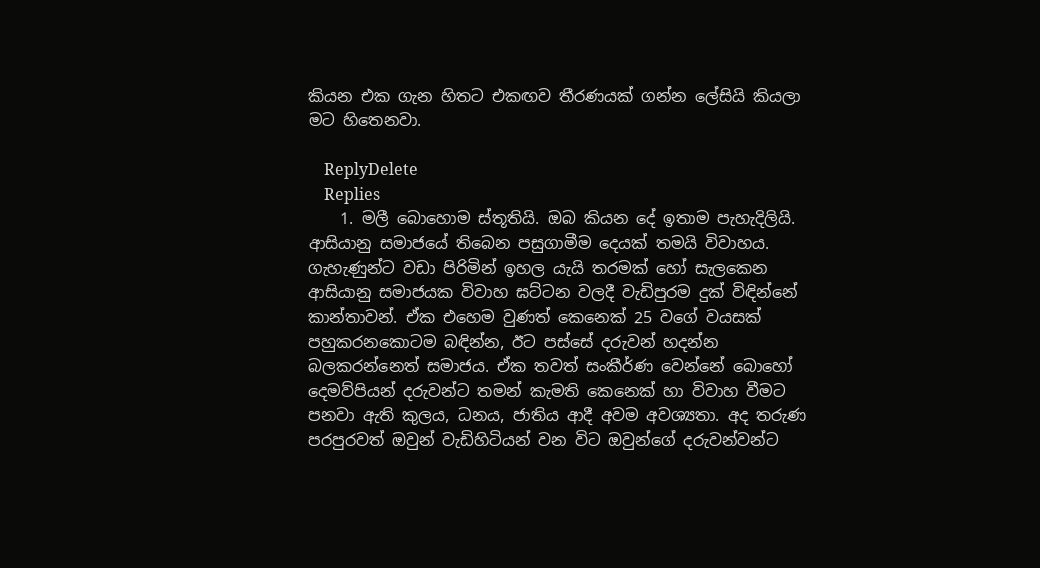කියන එක ගැන හිතට එකඟව තීරණයක් ගන්න ලේසියි කියලා මට හිතෙනවා.

    ReplyDelete
    Replies
    1. මලී බොහොම ස්තූතියි. ඔබ කියන දේ ඉතාම පැහැදිලියි. ආසියානු සමාජයේ තිබෙන පසුගාමීම දෙයක් තමයි විවාහය. ගැහැණුන්ට වඩා පිරිමින් ඉහල යැයි තරමක් හෝ සැලකෙන ආසියානු සමාජයක විවාහ ඝට්ටන වලදී වැඩිපුරම දුක් විඳින්නේ කාන්තාවන්. ඒක එහෙම වුණත් කෙනෙක් 25 වගේ වයසක් පහුකරනකොටම බඳින්න, ඊට පස්සේ දරුවන් හදන්න බලකරන්නෙත් සමාජය. ඒක තවත් සංකීර්ණ වෙන්නේ බොහෝ දෙමව්පියන් දරුවන්ට තමන් කැමති කෙනෙක් හා විවාහ වීමට පනවා ඇති කුලය, ධනය, ජාතිය ආදී අවම අවශ්‍යතා. අද තරුණ පරපුරවත් ඔවුන් වැඩිහිටියන් වන විට ඔවුන්ගේ දරුවන්වන්ට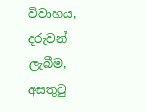විවාහය, දරුවන් ලැබීම, අසතුටු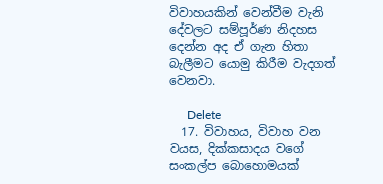විවාහයකින් වෙන්වීම වැනි දේවලට සම්පූර්ණ නිදහස දෙන්න අද ඒ ගැන හිතා බැලීමට යොමු කිරීම වැදගත් වෙනවා.

      Delete
  17. විවාහය, විවාහ වන වයස, දික්කසාදය වගේ සංකල්ප බොහොමයක්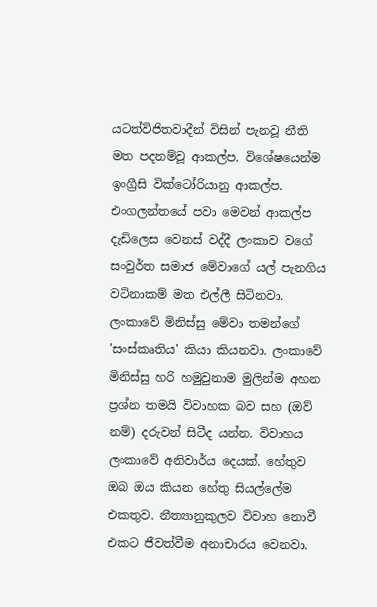යටත්විජිතවාදීන් විසින් පැනවූ නීති මත පදනම්වූ ආකල්ප. විශේෂයෙන්ම ඉංග්‍රීසි වික්ටෝරියානු ආකල්ප. එංගලන්තයේ පවා මෙවන් ආකල්ප දැඩිලෙස වෙනස් වද්දී ලංකාව වගේ සංවුර්ත සමාජ මේවාගේ යල් පැනගිය වටිනාකම් මත එල්ලී සිටිනවා. ලංකාවේ මිනිස්සු මේවා තමන්ගේ 'සංස්කෘතිය' කියා කියනවා. ලංකාවේ මිනිස්සු හරි හමුවුනාම මුලින්ම අහන ප්‍රශ්න තමයි විවාහක බව සහ (ඔව් නම්) දරුවන් සිටීද යන්න. විවාහය ලංකාවේ අනිවාර්ය දෙයක්. හේතුව ඔබ ඔය කියන හේතු සියල්ලේම එකතුව. නීත්‍යානුකුලව විවාහ නොවී එකට ජීවත්වීම අනාචාරය වෙනවා.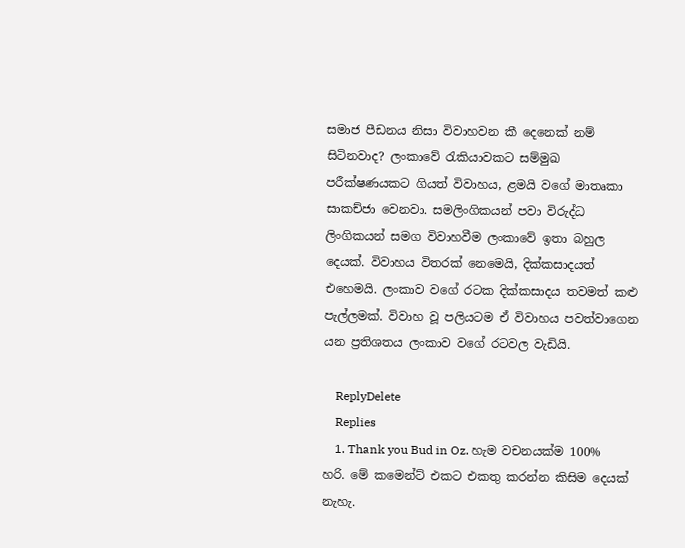සමාජ පීඩනය නිසා විවාහවන කී දෙනෙක් නම් සිටිනවාද? ලංකාවේ රැකියාවකට සම්මුඛ පරීක්ෂණයකට ගියත් විවාහය, ළමයි වගේ මාතෘකා සාකච්ජා වෙනවා. සමලිංගිකයන් පවා විරුද්ධ ලිංගිකයන් සමග විවාහවීම ලංකාවේ ඉතා බහුල දෙයක්. විවාහය විතරක් නෙමෙයි, දික්කසාදයත් එහෙමයි. ලංකාව වගේ රටක දික්කසාදය තවමත් කළු පැල්ලමක්. විවාහ වූ පලියටම ඒ විවාහය පවත්වාගෙන යන ප්‍රතිශතය ලංකාව වගේ රටවල වැඩියි.

    ReplyDelete
    Replies
    1. Thank you Bud in Oz. හැම වචනයක්ම 100% හරි. මේ කමෙන්ට් එකට එකතු කරන්න කිසිම දෙයක් නැහැ.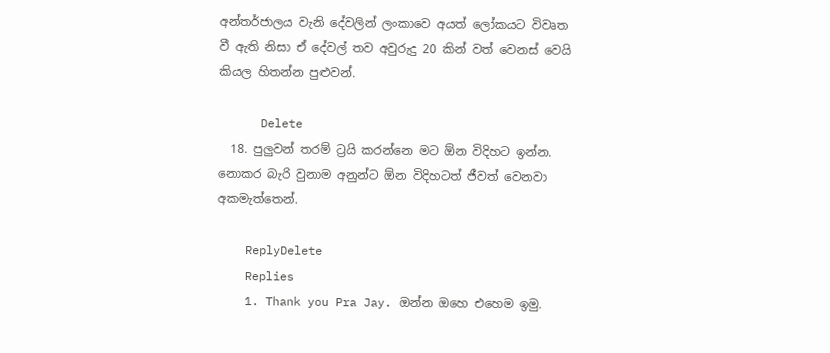අන්තර්ජාලය වැනි දේවලින් ලංකාවෙ අයත් ලෝකයට විවෘත වී ඇති නිසා ඒ දේවල් තව අවුරුදු 20 කින් වත් වෙනස් වෙයි කියල හිතන්න පුළුවන්.

      Delete
  18. පුලුවන් තරම් ට්‍රයි කරන්නෙ මට ඕන විදිහට ඉන්න. නොකර බැරි වුනාම අනුන්ට ඕන විදිහටත් ජීවත් වෙනවා අකමැත්තෙන්.

    ReplyDelete
    Replies
    1. Thank you Pra Jay. ඔන්න ඔහෙ එහෙම ඉමු.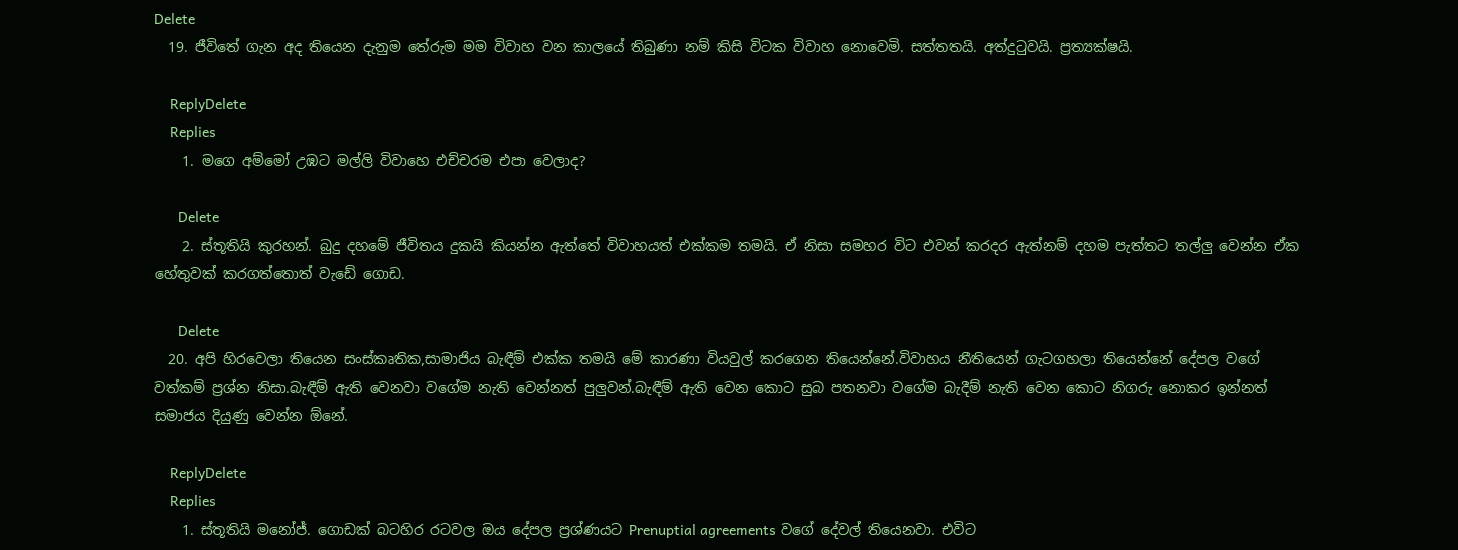Delete
  19. ජීවිතේ ගැන අද තියෙන දැනුම තේරුම මම විවාහ වන කාලයේ තිබුණා නම් කිසි විටක විවාහ නොවෙමි. සත්තතයි. අත්දුටුවයි. ප්‍රත්‍යක්ෂයි.

    ReplyDelete
    Replies
    1. මගෙ අම්මෝ උඹට මල්ලි විවාහෙ එච්චරම එපා වෙලාද?

      Delete
    2. ස්තූතියි කුරහන්. බුදු දහමේ ජීවිතය දුකයි කියන්න ඇත්තේ විවාහයත් එක්කම තමයි. ඒ නිසා සමහර විට එවන් කරදර ඇත්නම් දහම පැත්තට තල්ලු වෙන්න ඒක හේතුවක් කරගත්තොත් වැඩේ ගොඩ.

      Delete
  20. අපි හිරවෙලා තියෙන සංස්කෘතික,සාමාජිය බැඳීම් එක්ක තමයි මේ කාරණා වියවුල් කරගෙන තියෙන්නේ.විවාහය නීතියෙන් ගැටගහලා තියෙන්නේ දේපල වගේ වත්කම් ප්‍රශ්න නිසා.බැඳීම් ඇති වෙනවා වගේම නැති වෙන්නත් පුලුවන්.බැඳීම් ඇති වෙන කොට සුබ පතනවා වගේම බැදීම් නැති වෙන කොට නිගරු නොකර ඉන්නත් සමාජය දියුණු වෙන්න ඕනේ.

    ReplyDelete
    Replies
    1. ස්තූතියි මනෝජ්. ගොඩක් බටහිර රටවල ඔය දේපල ප්‍රශ්ණයට Prenuptial agreements වගේ දේවල් තියෙනවා. එවිට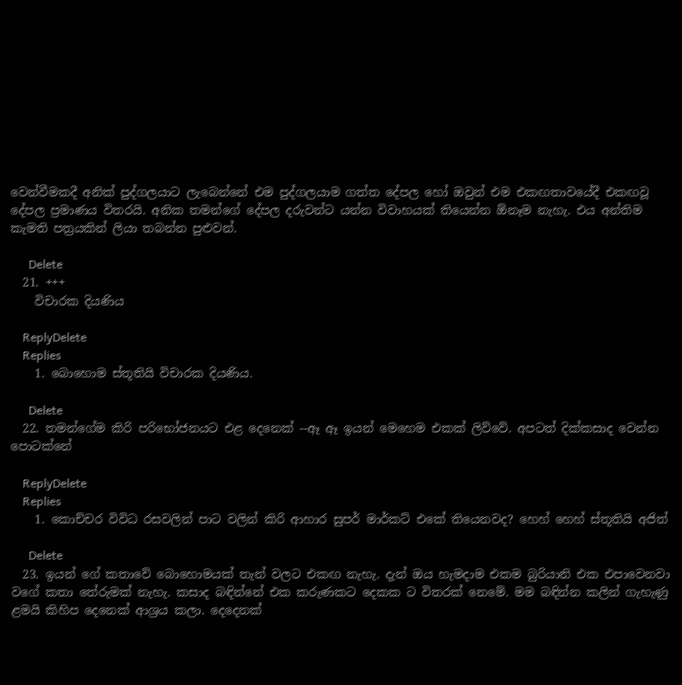වෙන්වීමකදී අනික් පුද්ගලයාට ලැබෙන්නේ එම පුද්ගලයාම ගත්ත දේපල හෝ ඔවුන් එම එකඟතාවයේදී එකඟවූ දේපල ප්‍රමාණය විතරයි. අනික තමන්ගේ දේපල දරුවන්ට යන්න විවාහයක් තියෙන්න ඕනෑම නැහැ. එය අන්තිම කැමති පත්‍රයකින් ලියා තබන්න පුළුවන්.

      Delete
  21. +++
    විචාරක දියණිය

    ReplyDelete
    Replies
    1. බොහොම ස්තූතියි විචාරක දියණිය.

      Delete
  22. තමන්ගේම කිරි පරිභෝජනයට එළ දෙනෙක් --ඈ ඈ ඉයන් මෙහෙම එකක් ලිව්වේ. අපටත් දික්කසාද වෙන්න පොටක්නේ

    ReplyDelete
    Replies
    1. කොච්චර විවිධ රසවලින් පාට වලින් කිරි ආහාර සුපර් මාර්කට් එකේ තියෙනවද? හෙහ් හෙහ් ස්තූතියි අජිත්

      Delete
  23. ඉයන් ගේ කතාවේ බොහොමයක් තැන් වලට එකඟ නැහැ. දැන් ඔය හැමදාම එකම බුරියානි එක එපාවෙනවා වගේ කතා තේරුමක් නැහැ. කසාද බඳින්නේ එක කරුණකට දෙකක ට විතරක් නෙමේ. මම බඳින්න කලින් ගැහැණු ළමයි කිහිප දෙනෙක් ආශ්‍රය කලා. දෙදෙනක්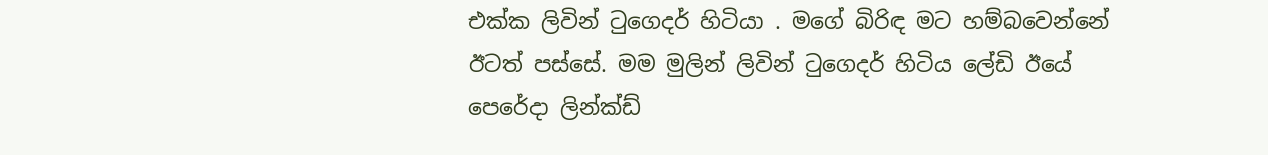එක්ක ලිවින් ටුගෙදර් හිටියා . මගේ බිරිඳ මට හම්බවෙන්නේ ඊටත් පස්සේ. මම මුලින් ලිවින් ටුගෙදර් හිටිය ලේඩි ඊයේ පෙරේදා ලින්ක්ඩ්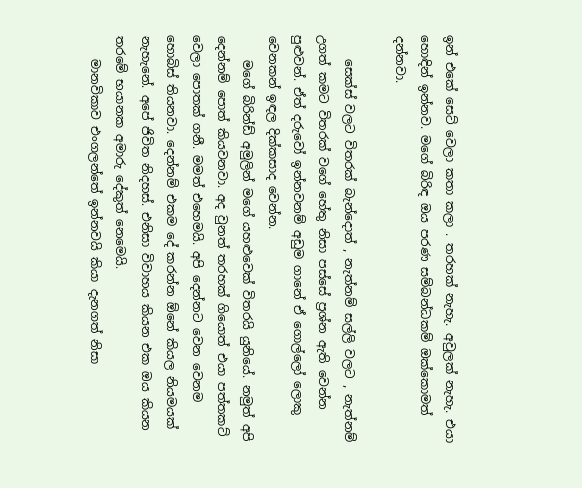ඉන් එකේ සෙට් වෙලා කතා කලා . තරහක් නැහැ. අවුලක් නැහැ. එයා හොඳින් ඉන්නව. මගේ බිරිඳ ඔය පරණ සම්බන්ධකම් ඔක්කොමත් දන්නවා.

    සෙක්ස් වලට විතරක් බැන්දොත් , නැත්නම් සල්ලි වලට , නැත්නම් උගත් කමට විතරක් වගේ හේතු නිසා පස්සේ ප්‍රශ්න ඇති වෙන්න පුළුවන්. ඒත් දරුවෝ ඉන්නවනම් අඩුම ගානේ ඒ ගොල්ලෝ ලොකු වෙනකන් ඉඳල දික්කසාද වෙන්න.
    මගේ බිරින්ඩ් අමුලින් මගේ යහළුවෙක් විතරයි යුනියේ. නමුත් අපි දෙන්නම් පොත් කියවනවා. අද වුනත් තරහක් ගියොත් එයා පත්තකට් වෙලා පොතක් ගනී. මමත් එහෙමයි. අපි දෙන්නට වෙන වෙනම හොබිස් තියනවා. දෙන්නම් එකම දේ කරන්න ඕනේ කියල නියමයක් නැහැනේ. අපේ ජිවිත නිදහස්. එනිසා විවාහය කියන එක ඔය කියන තරමේ භයානක අමාරු දේකුත් නෙමෙයි.
    මානවිකාව එංගලන්තේ ඉන්නවයි කියා දැනගත් නිසා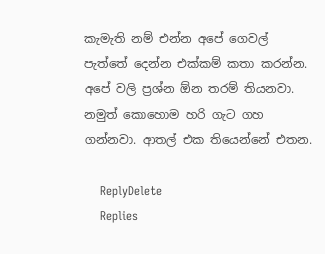කැමැති නම් එන්න අපේ ගෙවල් පැත්තේ දෙන්න එක්කම් කතා කරන්න. අපේ වලි ප්‍රශ්න ඕන තරම් තියනවා. නමුත් කොහොම හරි ගැට ගහ ගන්නවා. ආතල් එක තියෙන්නේ එතන.

    ReplyDelete
    Replies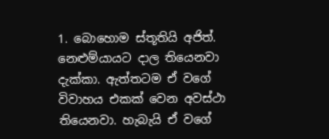1. බොහොම ස්තූතියි අජිත්. නෙළුම්යායට දාල තියෙනවා දැක්කා. ඇත්තටම ඒ වගේ විවාහය එකක් වෙන අවස්ථා තියෙනවා. හැබැයි ඒ වගේ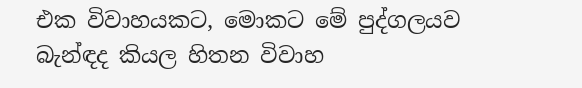එක විවාහයකට, මොකට මේ පුද්ගලයව බැන්ඳද කියල හිතන විවාහ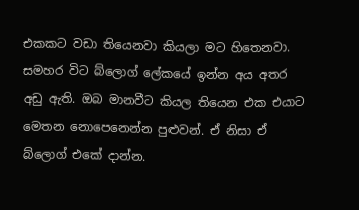එකකට වඩා තියෙනවා කියලා මට හිතෙනවා. සමහර විට බ්ලොග් ලේකයේ ඉන්න අය අතර අඩු ඇති. ඔබ මානවීට කියල තියෙන එක එයාට මෙතන නොපෙනෙන්න පුළුවන්. ඒ නිසා ඒ බ්ලොග් එකේ දාන්න.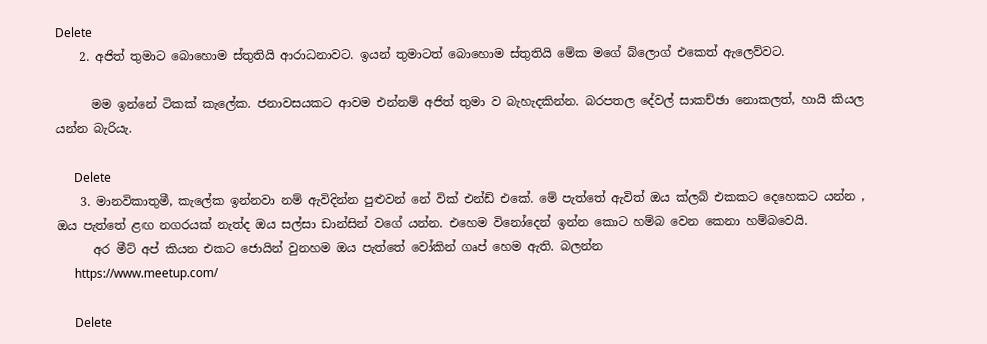Delete
    2. අජිත් තුමාට බොහොම ස්තුතියි ආරාධනාවට. ඉයන් තුමාටත් බොහොම ස්තුතියි මේක මගේ බ්ලොග් එකෙත් ඇලෙව්වට.

      මම ඉන්නේ ටිකක් කැලේක. ජනාවසයකට ආවම එන්නම් අජිත් තුමා ව බැහැදකින්න. බරපතල දේවල් සාකච්ඡා නොකලත්, හායි කියල යන්න බැරියැ.

      Delete
    3. මානවිකාතුමී, කැලේක ඉන්නවා නම් ඇවිදින්න පුළුවන් නේ වික් එන්ඩ් එකේ. මේ පැත්තේ ඇවිත් ඔය ක්ලබ් එකකට දෙහෙකට යන්න , ඔය පැත්තේ ළඟ නගරයක් නැත්ද ඔය සල්සා ඩාන්සින් වගේ යන්න. එහෙම විනෝදෙන් ඉන්න කොට හම්බ වෙන කෙනා හම්බවෙයි.
      අර මීට් අප් කියන එකට ජොයින් වුනහම ඔය පැත්තේ වෝකින් ගෘප් හෙම ඇති. බලන්න
      https://www.meetup.com/

      Delete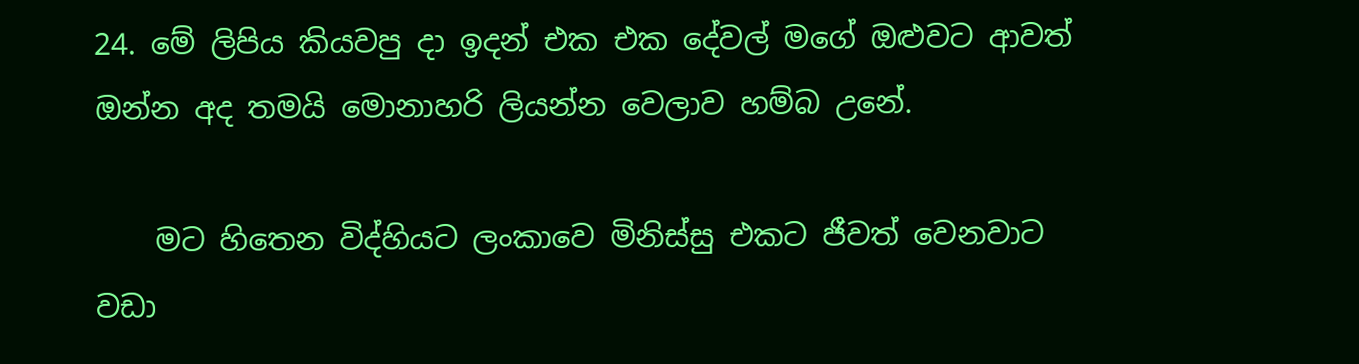24. මේ ලිපිය කියවපු දා ඉදන් එක එක දේවල් මගේ ඔළුවට ආවත් ඔන්න අද තමයි මොනාහරි ලියන්න වෙලාව හම්බ උනේ.

    මට හිතෙන විද්හියට ලංකාවෙ මිනිස්සු එකට ජීවත් වෙනවාට වඩා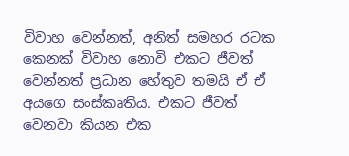විවාහ වෙන්නත්, අනිත් සමහර රටක කෙනක් විවාහ නොවි එකට ජීවත් වෙන්නත් ප්‍රධාන හේතුව තමයි ඒ ඒ අයගෙ සංස්කෘතිය. එකට ජීවත් වෙනවා කියන එක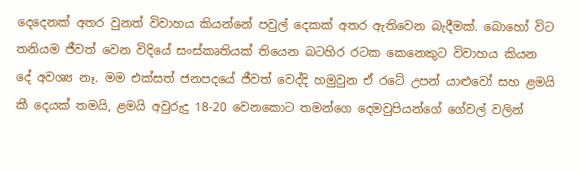දෙදෙනක් අතර වුනත් විවාහය කියන්නේ පවුල් දෙකක් අතර ඇතිවෙන බැදීමක්. බොහෝ විට තනියම ජීවත් වෙන විදියේ සංස්කෘතියක් තියෙන බටහිර රටක කෙනෙකුට විවාහය කියන දේ අවශ්‍ය නෑ. මම එක්සත් ජනපදයේ ජීවත් වෙද්දි හමුවුන ඒ රටේ උපන් යාළුවෝ සහ ළමයි කී දෙයක් තමයි, ළමයි අවුරුදු 18-20 වෙනකොට තමන්ගෙ දෙමවුපියන්ගේ ගේවල් වලින්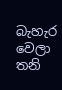බැහැර වෙලා තනි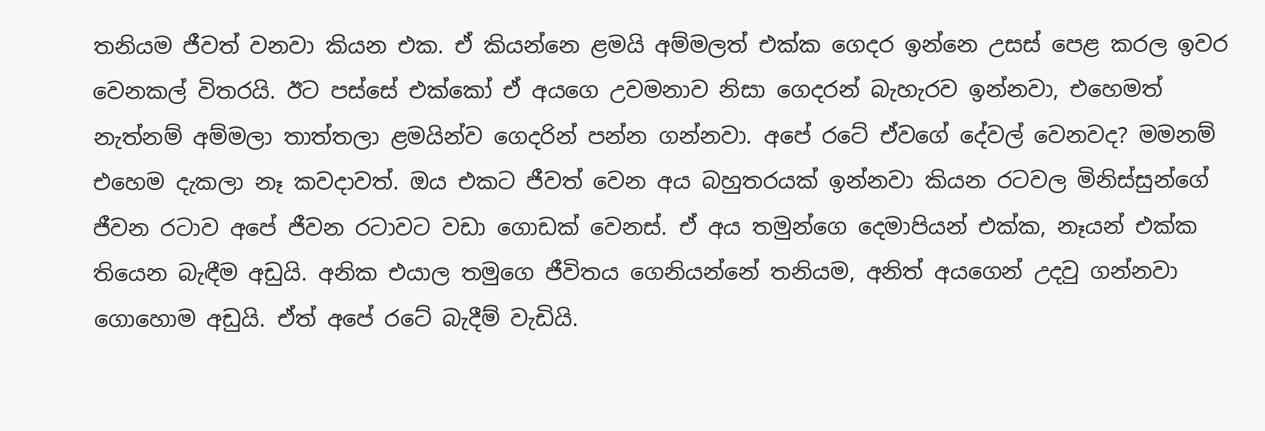තනියම ජීවත් වනවා කියන එක. ඒ කියන්නෙ ළමයි අම්මලත් එක්ක ගෙදර ඉන්නෙ උසස් පෙළ කරල ඉවර වෙනකල් විතරයි. ඊට පස්සේ එක්කෝ ඒ අයගෙ උවමනාව නිසා ගෙදරන් බැහැරව ඉන්නවා, එහෙමත් නැත්නම් අම්මලා තාත්තලා ළමයින්ව ගෙදරින් පන්න ගන්නවා. අපේ රටේ ඒවගේ දේවල් වෙනවද? මමනම් එහෙම දැකලා නෑ කවදාවත්. ඔය එකට ජීවත් වෙන අය බහුතරයක් ඉන්නවා කියන රටවල මිනිස්සුන්ගේ ජීවන රටාව අපේ ජීවන රටාවට වඩා ගොඩක් වෙනස්. ඒ අය තමුන්ගෙ දෙමාපියන් එක්ක, නෑයන් එක්ක තියෙන බැඳීම අඩුයි. අනික එයාල තමුගෙ ජීවිතය ගෙනියන්නේ තනියම, අනිත් අයගෙන් උදවු ගන්නවා ගොහොම අඩුයි. ඒත් අපේ රටේ බැදීම් වැඩියි.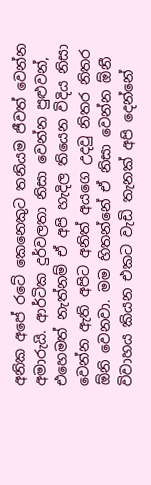අනික අපේ රටේ කෙනෙකුට තනියම ජීවත් වෙන්න අමාරුයි. ආර්ටික දුර්වලතා නිසා වෙන්න පුළුවන්, එහෙමත් නැත්නම් ඒ අපි හැදිල තියෙන විදිය නිසා වෙන්න ඇති අපිට අනිත් අයගෙ උදවු නිතර නිතර ඕනි වෙනවා. මම හිතන්නේ ඒ නිසා වෙන්න ඕනී විවාහය කියන එකට වැඩි තැනක් අපි දෙන්නේ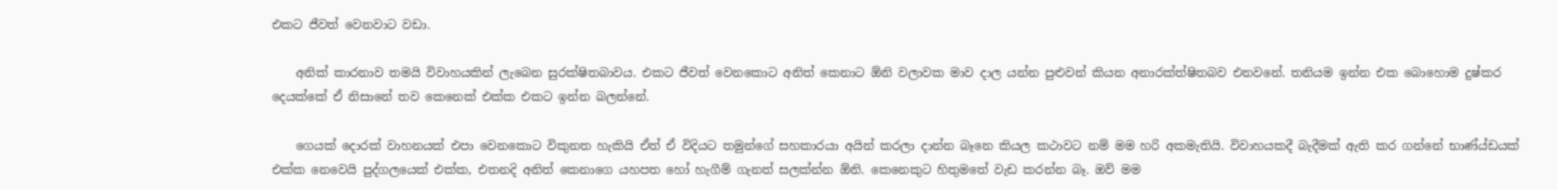එකට ජීවත් වෙනවාට වඩා.

    අනික් කාරනාව තමයි විවාහයකින් ලැබෙන සුරක්ෂිතබාවය. එකට ජීවත් වෙනකොට අනිත් කෙනාට ඕනි වලාවක මාව දාල යන්න පුළුවන් කියන අනාරක්ත්ෂිතබව එනවනේ. තනියම ඉන්න එක බොහොම දුෂ්කර දෙයක්කේ ඒ නිසානේ තව කෙනෙක් එක්ක එකට ඉන්න බලන්නේ.

    ගෙයක් දොරක් වාහනයක් එපා වෙනකොට විකුනත හැකියි ඒත් ඒ විදියට තමුන්ගේ සහකාරයා අයින් කරලා දාන්න බෑනෙ කියල කථාවට නම් මම හරි අකමැතියි. විවාහයකදී බැදීමක් ඇති කර ගන්නේ භාණ්ය්ඩයක් එක්ක නෙවෙයි පුද්ගලයෙක් එක්ක, එතනදි අනිත් කෙනාගෙ යහපත හෝ හැගීම් ගැනත් සලක්න්න ඕනි. කෙනෙකුට හිතුමතේ වැඩ කරන්න බෑ. ඔව් මම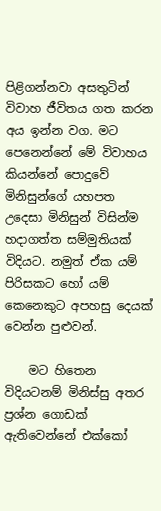පිළිගන්නවා අසතුටින් විවාහ ජීවිතය ගත කරන අය ඉන්න වග. මට පෙනෙන්නේ මේ විවාහය කියන්නේ පොදුවේ මිනිසුන්ගේ යහපත උදෙසා මිනිසුන් විසින්ම හදාගත්ත සම්මුතියක් විදියට. නමුත් ඒක යම් පිරිසකට හෝ යම් කෙනෙකුට අපහසු දෙයක් වෙන්න පුළුවන්.

    මට හිතෙන විදියටනම් මිනිස්සු අතර ප්‍රශ්න ගොඩක් ඇතිවෙන්නේ එක්කෝ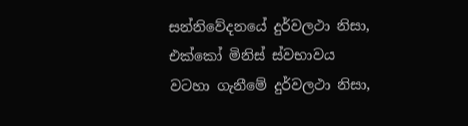සන්නිවේදනයේ දුර්වලථා නිසා, එක්කෝ මිනිස් ස්වභාවය වටහා ගැනීමේ දුර්වලථා නිසා,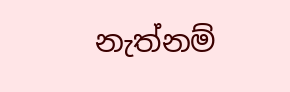නැත්නම්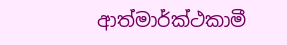ආත්මාර්ක්ථකාමී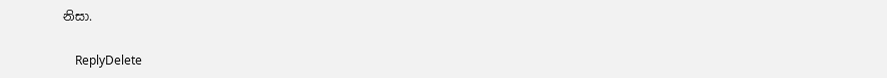නිසා.

    ReplyDelete